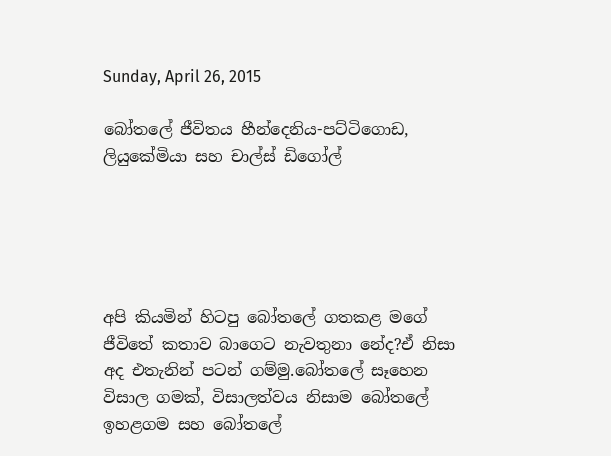Sunday, April 26, 2015

බෝතලේ ජීවිතය හීන්දෙනිය-පට්ටිගොඩ, ලියුකේමියා සහ චාල්ස් ඩිගෝල්





අපි කියමින් හිටපු බෝතලේ ගතකළ මගේ ජීවිතේ කතාව බාගෙට නැවතුනා නේද?ඒ නිසා අද එතැනින් පටන් ගම්මු.බෝතලේ සෑහෙන විසාල ගමක්, විසාලත්වය නිසාම බෝතලේ ඉහළගම සහ බෝතලේ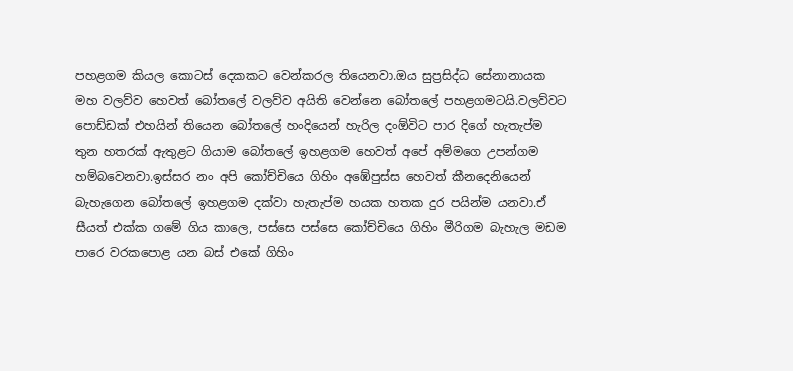පහළගම කියල කොටස් දෙකකට වෙන්කරල තියෙනවා.ඔය සුප්‍රසිද්ධ සේනානායක මහ වලව්ව හෙවත් බෝතලේ වලව්ව අයිති වෙන්නෙ බෝතලේ පහළගමටයි.වලව්වට පොඩ්ඩක් එහයින් තියෙන බෝතලේ හංදියෙන් හැරිල දංඕවිට පාර දිගේ හැතැප්ම තුන හතරක් ඇතුළට ගියාම බෝතලේ ඉහළගම හෙවත් අපේ අම්මගෙ උපන්ගම හම්බවෙනවා.ඉස්සර නං අපි කෝච්චියෙ ගිහිං අඹේපුස්ස හෙවත් කීනදෙනියෙන් බැහැගෙන බෝතලේ ඉහළගම දක්වා හැතැප්ම හයක හතක දුර පයින්ම යනවා.ඒ සීයත් එක්ක ගමේ ගිය කාලෙ, පස්සෙ පස්සෙ කෝච්චියෙ ගිහිං මීරිගම බැහැල මඩම පාරෙ වරකපොළ යන බස් එකේ ගිහිං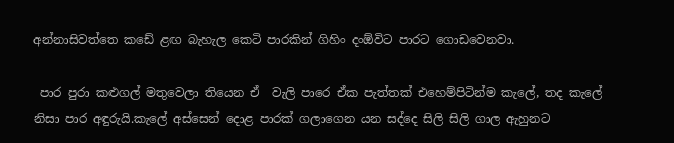අන්නාසිවත්තෙ කඩේ ළඟ බැහැල කෙටි පාරකින් ගිහිං දංඕවිට පාරට ගොඩවෙනවා.

 පාර පුරා කළුගල් මතුවෙලා තියෙන ඒ  වැලි පාරෙ ඒක පැත්තක් එහෙම්පිටින්ම කැලේ, තද කැලේ නිසා පාර අඳුරුයි.කැලේ අස්සෙන් දොළ පාරක් ගලාගෙන යන සද්දෙ සිලි සිලි ගාල ඇහුනට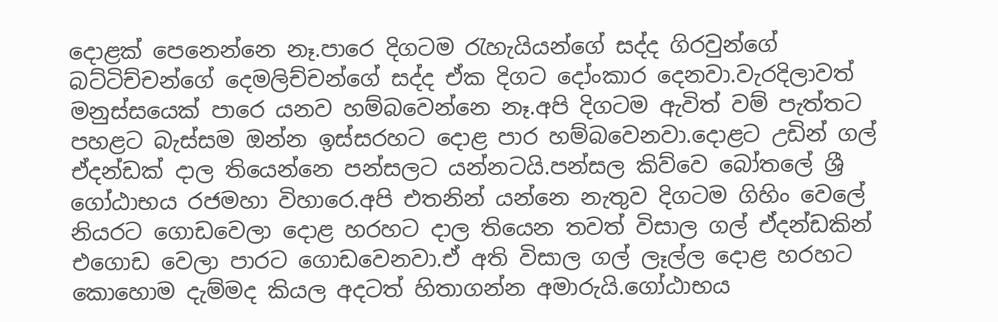දොළක් පෙනෙන්නෙ නෑ.පාරෙ දිගටම රැහැයියන්ගේ සද්ද ගිරවුන්ගේ බට්ටිච්චන්ගේ දෙමලිච්චන්ගේ සද්ද ඒක දිගට දෝංකාර දෙනවා.වැරදිලාවත් මනුස්සයෙක් පාරෙ යනව හම්බවෙන්නෙ නෑ.අපි දිගටම ඇවිත් වම් පැත්තට පහළට බැස්සම ඔන්න ඉස්සරහට දොළ පාර හම්බවෙනවා.දොළට උඩින් ගල් ඒදන්ඩක් දාල තියෙන්නෙ පන්සලට යන්නටයි.පන්සල කිව්වෙ බෝතලේ ශ්‍රී ගෝඨාභය රජමහා විහාරෙ.අපි එතනින් යන්නෙ නැතුව දිගටම ගිහිං වෙලේ නියරට ගොඩවෙලා දොළ හරහට දාල තියෙන තවත් විසාල ගල් ඒදන්ඩකින් එගොඩ වෙලා පාරට ගොඩවෙනවා.ඒ අති විසාල ගල් ලෑල්ල දොළ හරහට කොහොම දැම්මද කියල අදටත් හිතාගන්න අමාරුයි.ගෝඨාභය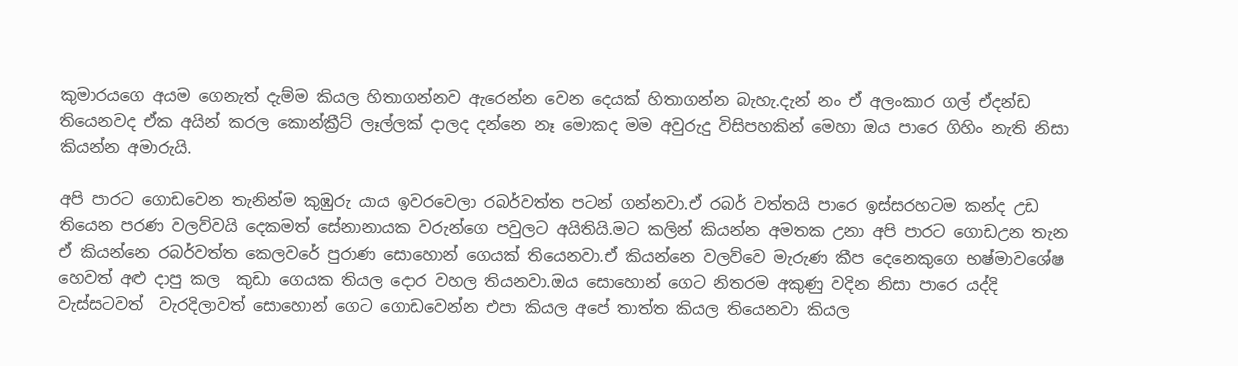කුමාරයගෙ අයම ගෙනැත් දැම්ම කියල හිතාගන්නව ඇරෙන්න වෙන දෙයක් හිතාගන්න බැහැ.දැන් නං ඒ අලංකාර ගල් ඒදන්ඩ තියෙනවද ඒක අයින් කරල කොන්ක්‍රීට් ලෑල්ලක් දාලද දන්නෙ නෑ මොකද මම අවුරුදු විසිපහකින් මෙහා ඔය පාරෙ ගිහිං නැති නිසා කියන්න අමාරුයි.

අපි පාරට ගොඩවෙන තැනින්ම කුඹුරු යාය ඉවරවෙලා රබර්වත්ත පටන් ගන්නවා.ඒ රබර් වත්තයි පාරෙ ඉස්සරහටම කන්ද උඩ තියෙන පරණ වලව්වයි දෙකමත් සේනානායක වරුන්ගෙ පවුලට අයිතියි.මට කලින් කියන්න අමතක උනා අපි පාරට ගොඩඋන තැන ඒ කියන්නෙ රබර්වත්ත කෙලවරේ පුරාණ සොහොන් ගෙයක් තියෙනවා.ඒ කියන්නෙ වලව්වෙ මැරුණ කීප දෙනෙකුගෙ භෂ්මාවශේෂ හෙවත් අළු දාපු කල  කුඩා ගෙයක තියල දොර වහල තියනවා.ඔය සොහොන් ගෙට නිතරම අකුණු වදින නිසා පාරෙ යද්දි වැස්සටවත්  වැරදිලාවත් සොහොන් ගෙට ගොඩවෙන්න එපා කියල අපේ තාත්ත කියල තියෙනවා කියල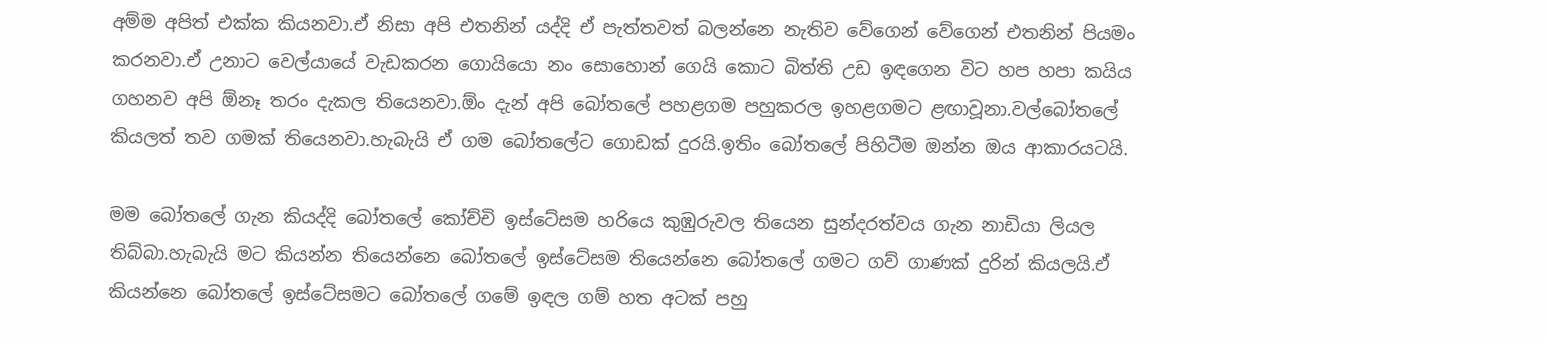අම්ම අපිත් එක්ක කියනවා.ඒ නිසා අපි එතනින් යද්දි ඒ පැත්තවත් බලන්නෙ නැතිව වේගෙන් වේගෙන් එතනින් පියමං කරනවා.ඒ උනාට වෙල්යායේ වැඩකරන ගොයියො නං සොහොන් ගෙයි කොට බිත්ති උඩ ඉඳගෙන විට හප හපා කයිය ගහනව අපි ඕනෑ තරං දැකල තියෙනවා.ඕං දැන් අපි බෝතලේ පහළගම පහුකරල ඉහළගමට ළඟාවූනා.වල්බෝතලේ කියලත් තව ගමක් තියෙනවා.හැබැයි ඒ ගම බෝතලේට ගොඩක් දුරයි.ඉතිං බෝතලේ පිහිටීම ඔන්න ඔය ආකාරයටයි.

මම බෝතලේ ගැන කියද්දි බෝතලේ කෝච්චි ඉස්ටේසම හරියෙ කුඹුරුවල තියෙන සුන්දරත්වය ගැන නාඩියා ලියල තිබ්බා.හැබැයි මට කියන්න තියෙන්නෙ බෝතලේ ඉස්ටේසම තියෙන්නෙ බෝතලේ ගමට ගව් ගාණක් දුරින් කියලයි.ඒ කියන්නෙ බෝතලේ ඉස්ටේසමට බෝතලේ ගමේ ඉඳල ගම් හත අටක් පහු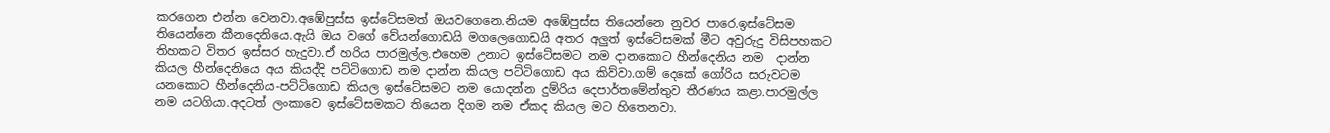කරගෙන එන්න වෙනවා.අඹේපුස්ස ඉස්ටේසමත් ඔයවගෙනෙ.නියම අඹේපුස්ස තියෙන්නෙ නුවර පාරෙ.ඉස්ටේසම තියෙන්නෙ කීනදෙනියෙ.ඇයි ඔය වගේ වේයන්ගොඩයි මගලෙගොඩයි අතර අලුත් ඉස්ටේසමක් මීට අවුරුදු විසිපහකට තිහකට විතර ඉස්සර හැදුවා.ඒ හරිය පාරමුල්ල.එහෙම උනාට ඉස්ටේසමට නම දානකොට හීන්දෙනිය නම  දාන්න කියල හීන්දෙනියෙ අය කියද්දි පට්ටිගොඩ නම දාන්න කියල පට්ටිගොඩ අය කිව්වා.ගම් දෙකේ ගෝරිය සරුවටම යනකොට හීන්දෙනිය-පට්ටිගොඩ කියල ඉස්ටේසමට නම යොදන්න දුම්රිය දෙපාර්තමේන්තුව තීරණය කළා.පාරමුල්ල නම යටගියා.අදටත් ලංකාවෙ ඉස්ටේසමකට තියෙන දිගම නම ඒකද කියල මට හිතෙනවා.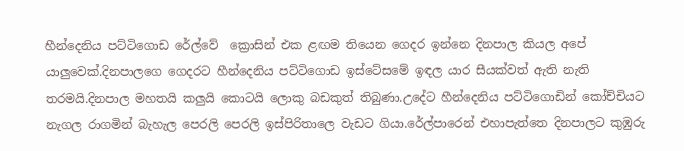හීන්දෙනිය පට්ටිගොඩ රේල්වේ  ක්‍රොසින් එක ළඟම තියෙන ගෙදර ඉන්නෙ දිනපාල කියල අපේ යාලුවෙක්.දිනපාලගෙ ගෙදරට හීන්දෙනිය පට්ටිගොඩ ඉස්ටේසමේ ඉඳල යාර සීයක්වත් ඇති නැති තරමයි.දිනපාල මහතයි කලුයි කොටයි ලොකු බඩකුත් තිබුණා.උදේට හීන්දෙනිය පට්ටිගොඩින් කෝච්චියට නැගල රාගමින් බැහැල පෙරලි පෙරලි ඉස්පිරිතාලෙ වැඩට ගියා.රේල්පාරෙන් එහාපැත්තෙ දිනපාලට කුඹුරු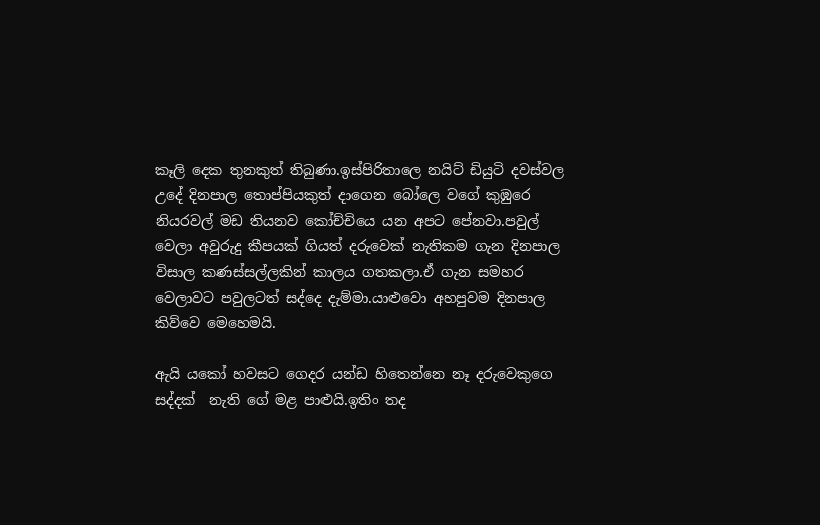කෑලි දෙක තුනකුත් තිබුණා.ඉස්පිරිතාලෙ නයිට් ඩියුටි දවස්වල උදේ දිනපාල තොප්පියකුත් දාගෙන බෝලෙ වගේ කුඹුරෙ නියරවල් මඩ තියනව කෝච්චියෙ යන අපට පේනවා.පවුල් වෙලා අවුරුදු කීපයක් ගියත් දරුවෙක් නැතිකම ගැන දිනපාල විසාල කණස්සල්ලකින් කාලය ගතකලා.ඒ ගැන සමහර වෙලාවට පවුලටත් සද්දෙ දැම්මා.යාළුවො අහපුවම දිනපාල කිව්වෙ මෙහෙමයි.

ඇයි යකෝ හවසට ගෙදර යන්ඩ හිතෙන්නෙ නෑ දරුවෙකුගෙ සද්දක්  නැති ගේ මළ පාළුයි.ඉතිං තද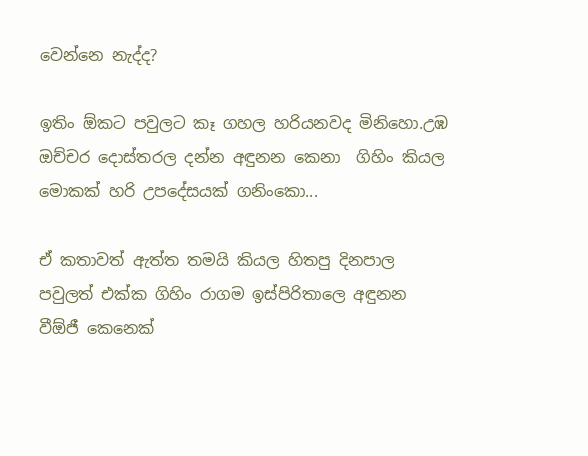වෙන්නෙ නැද්ද?

ඉතිං ඕකට පවුලට කෑ ගහල හරියනවද මිනිහො.උඹ ඔච්චර දොස්තරල දන්න අඳුනන කෙනා  ගිහිං කියල මොකක් හරි උපදේසයක් ගනිංකො...

ඒ කතාවත් ඇත්ත තමයි කියල හිතපු දිනපාල පවුලත් එක්ක ගිහිං රාගම ඉස්පිරිතාලෙ අඳුනන වීඕජී කෙනෙක්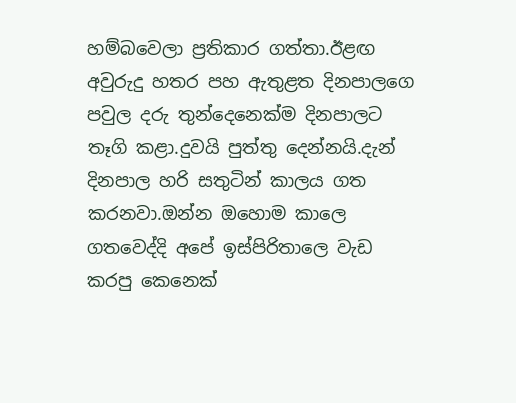හම්බවෙලා ප්‍රතිකාර ගත්තා.ඊළඟ අවුරුදු හතර පහ ඇතුළත දිනපාලගෙ පවුල දරු තුන්දෙනෙක්ම දිනපාලට තෑගි කළා.දුවයි පුත්තු දෙන්නයි.දැන් දිනපාල හරි සතුටින් කාලය ගත කරනවා.ඔන්න ඔහොම කාලෙ ගතවෙද්දි අපේ ඉස්පිරිතාලෙ වැඩ කරපු කෙනෙක්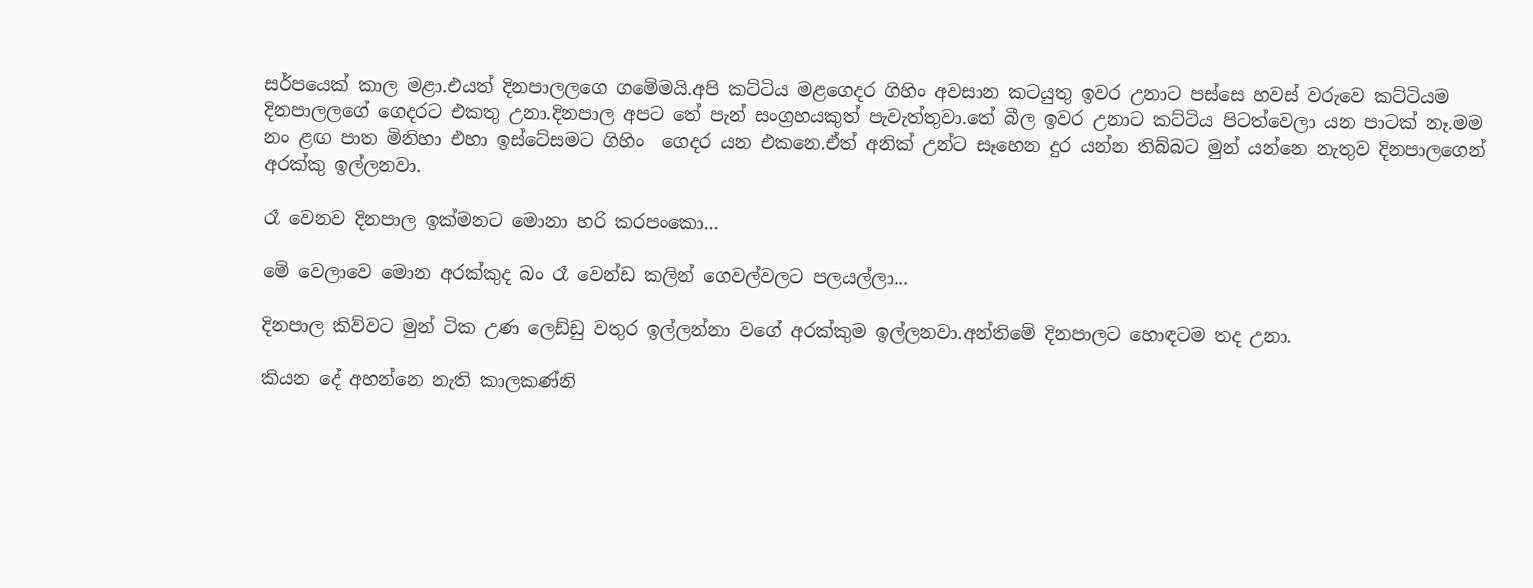සර්පයෙක් කාල මළා.එයත් දිනපාලලගෙ ගමේමයි.අපි කට්ටිය මළගෙදර ගිහිං අවසාන කටයුතු ඉවර උනාට පස්සෙ හවස් වරුවෙ කට්ටියම දිනපාලලගේ ගෙදරට එකතු උනා.දිනපාල අපට තේ පැන් සංග්‍රහයකුත් පැවැත්තුවා.තේ බීල ඉවර උනාට කට්ටිය පිටත්වෙලා යන පාටක් නෑ.මම නං ළඟ පාත මිනිහා එහා ඉස්ටේසමට ගිහිං  ගෙදර යන එකනෙ.ඒත් අනික් උන්ට සෑහෙන දුර යන්න තිබ්බට මුන් යන්නෙ නැතුව දිනපාලගෙන් අරක්කු ඉල්ලනවා.

රෑ වෙනව දිනපාල ඉක්මනට මොනා හරි කරපංකො...

මේ වෙලාවෙ මොන අරක්කුද බං රෑ වෙන්ඩ කලින් ගෙවල්වලට පලයල්ලා...

දිනපාල කිව්වට මුන් ටික උණ ලෙඩ්ඩු වතුර ඉල්ලන්නා වගේ අරක්කුම ඉල්ලනවා.අන්තිමේ දිනපාලට හොඳටම තද උනා.

කියන දේ අහන්නෙ නැති කාලකණ්නි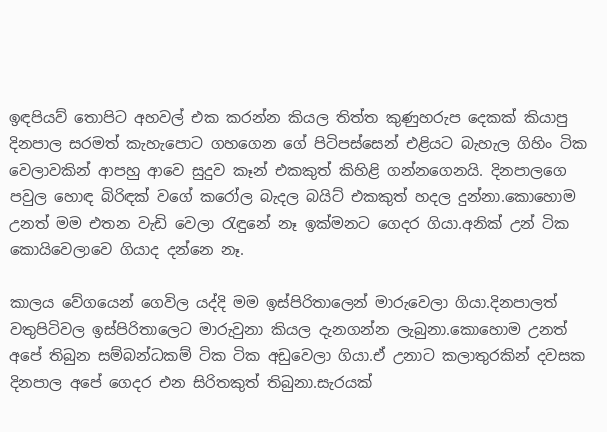ඉඳපියව් තොපිට අහවල් එක කරන්න කියල තිත්ත කුණුහරුප දෙකක් කියාපු දිනපාල සරමත් කැහැපොට ගහගෙන ගේ පිටිපස්සෙන් එළියට බැහැල ගිහිං ටික වෙලාවකින් ආපහු ආවෙ සුදුව කෑන් එකකුත් කිහිළි ගන්නගෙනයි. දිනපාලගෙ පවුල හොඳ බිරිඳක් වගේ කරෝල බැදල බයිට් එකකුත් හදල දුන්නා.කොහොම උනත් මම එතන වැඩි වෙලා රැඳුනේ නෑ ඉක්මනට ගෙදර ගියා.අනික් උන් ටික කොයිවෙලාවෙ ගියාද දන්නෙ නෑ.

කාලය වේගයෙන් ගෙවිල යද්දි මම ඉස්පිරිතාලෙන් මාරුවෙලා ගියා.දිනපාලත් වතුපිටිවල ඉස්පිරිතාලෙට මාරුවුනා කියල දැනගන්න ලැබුනා.කොහොම උනත් අපේ තිබුන සම්බන්ධකම් ටික ටික අඩුවෙලා ගියා.ඒ උනාට කලාතුරකින් දවසක දිනපාල අපේ ගෙදර එන සිරිතකුත් තිබුනා.සැරයක්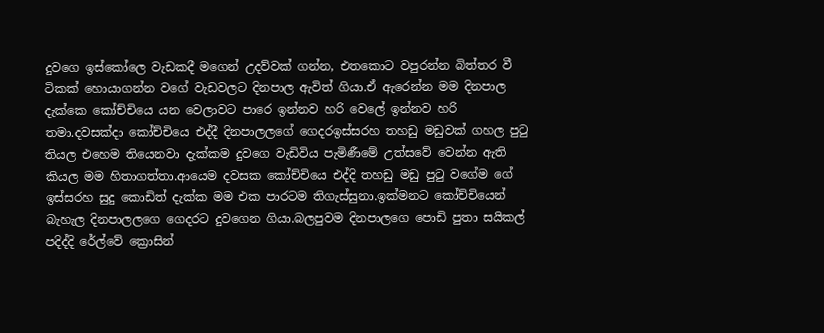දුවගෙ ඉස්කෝලෙ වැඩකදී මගෙන් උදව්වක් ගන්න, එතකොට වපුරන්න බිත්තර වී ටිකක් හොයාගන්න වගේ වැඩවලට දිනපාල ඇවිත් ගියා.ඒ ඇරෙන්න මම දිනපාල දැක්කෙ කෝච්චියෙ යන වෙලාවට පාරෙ ඉන්නව හරි වෙලේ ඉන්නව හරි තමා.දවසක්දා කෝච්චියෙ එද්දී දිනපාලලගේ ගෙදරඉස්සරහ තහඩු මඩුවක් ගහල පුටු තියල එහෙම තියෙනවා දැක්කම දුවගෙ වැඩිවිය පැමිණීමේ උත්සවේ වෙන්න ඇති කියල මම හිතාගත්තා.ආයෙම දවසක කෝච්චියෙ එද්දි තහඩු මඩු පුටු වගේම ගේ ඉස්සරහ සුදු කොඩිත් දැක්ක මම එක පාරටම තිගැස්සුනා.ඉක්මනට කෝච්චියෙන් බැහැල දිනපාලලගෙ ගෙදරට දුවගෙන ගියා.බලපුවම දිනපාලගෙ පොඩි පුතා සයිකල් පදිද්දි රේල්වේ ක්‍රොසින්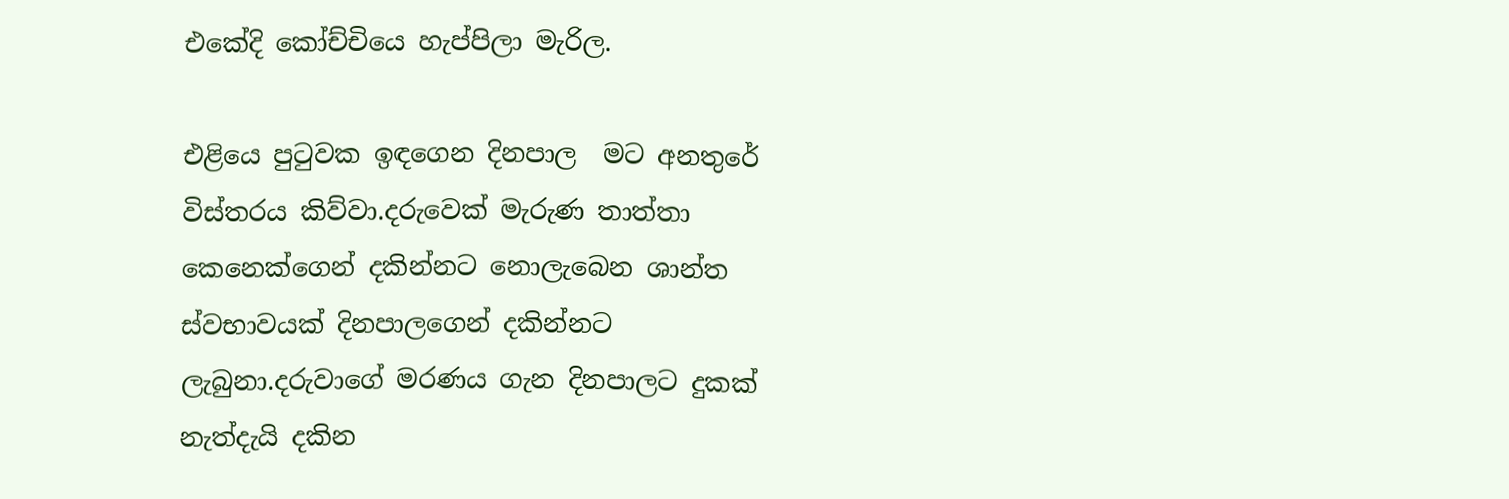එකේදි කෝච්චියෙ හැප්පිලා මැරිල.

එළියෙ පුටුවක ඉඳගෙන දිනපාල  මට අනතුරේ විස්තරය කිව්වා.දරුවෙක් මැරුණ තාත්තා කෙනෙක්ගෙන් දකින්නට නොලැබෙන ශාන්ත ස්වභාවයක් දිනපාලගෙන් දකින්නට ලැබුනා.දරුවාගේ මරණය ගැන දිනපාලට දුකක් නැත්දැයි දකින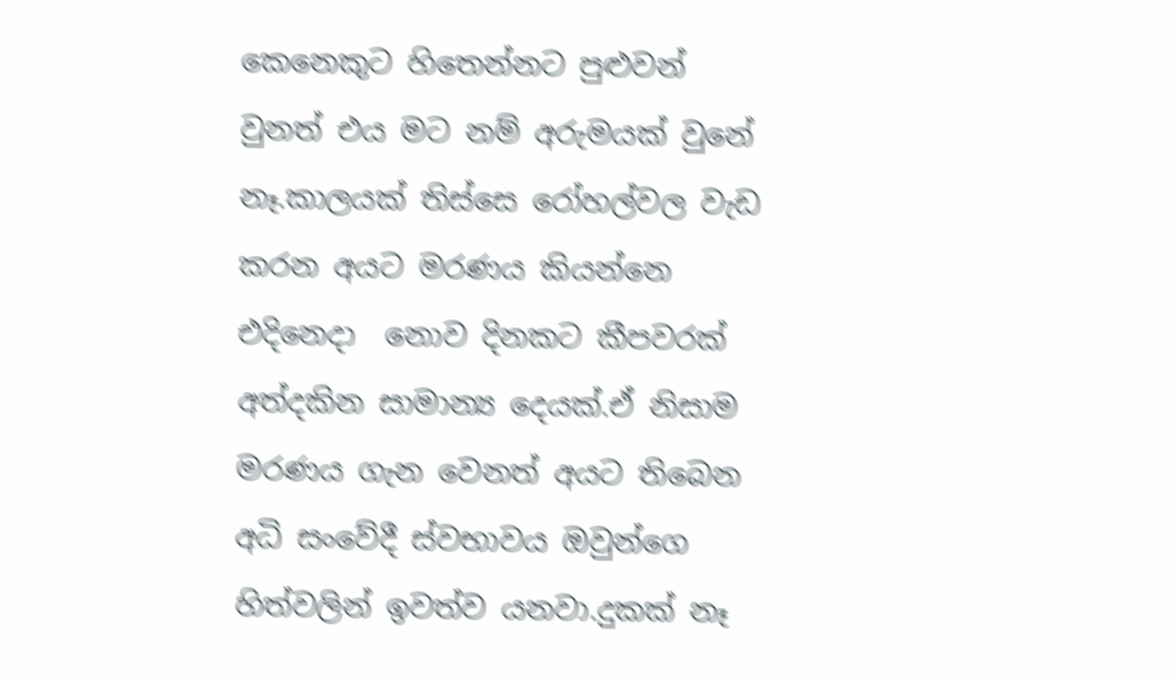කෙනෙකුට හිතෙන්නට පුළුවන් වුනත් එය මට නම් අරුමයක් වුනේ නෑ.කාලයක් තිස්සෙ රෝහල්වල වැඩ කරන අයට මරණය කියන්නෙ එදිනෙදා  නොව දිනකට කීපවරක් අත්දකින සාමාන්‍ය දෙයක්.ඒ නිසාම මරණය ගැන වෙනත් අයට තිබෙන අධි සංවේදී ස්වභාවය ඔවුන්ගෙ හිත්වලින් ඉවත්ව යනවා.දුකක් නෑ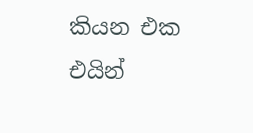කියන එක එයින්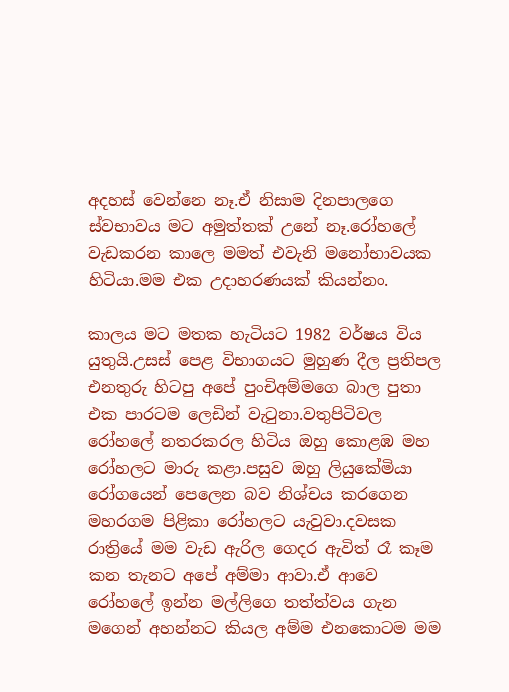අදහස් වෙන්නෙ නෑ.ඒ නිසාම දිනපාලගෙ ස්වභාවය මට අමුත්තක් උනේ නෑ.රෝහලේ වැඩකරන කාලෙ මමත් එවැනි මනෝභාවයක හිටියා.මම එක උදාහරණයක් කියන්නං.

කාලය මට මතක හැටියට 1982 වර්ෂය විය යුතුයි.උසස් පෙළ විභාගයට මුහුණ දීල ප්‍රතිපල එනතුරු හිටපු අපේ පුංචිඅම්මගෙ බාල පුතා එක පාරටම ලෙඩින් වැටුනා.වතුපිටිවල රෝහලේ නතරකරල හිටිය ඔහු කොළඹ මහ රෝහලට මාරු කළා.පසුව ඔහු ලියුකේමියා රෝගයෙන් පෙලෙන බව නිශ්චය කරගෙන මහරගම පිළිකා රෝහලට යැවුවා.දවසක රාත්‍රියේ මම වැඩ ඇරිල ගෙදර ඇවිත් රෑ කෑම කන තැනට අපේ අම්මා ආවා.ඒ ආවෙ රෝහලේ ඉන්න මල්ලිගෙ තත්ත්වය ගැන මගෙන් අහන්නට කියල අම්ම එනකොටම මම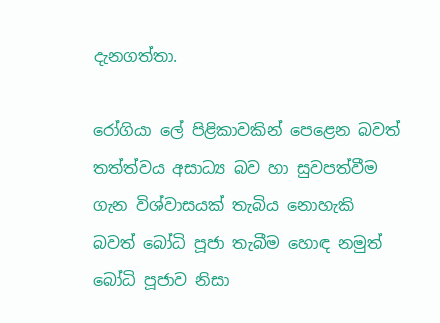දැනගත්තා.

රෝගියා ලේ පිළිකාවකින් පෙළෙන බවත් තත්ත්වය අසාධ්‍ය බව හා සුවපත්වීම ගැන විශ්වාසයක් තැබිය නොහැකි බවත් බෝධි පූජා තැබීම හොඳ නමුත් බෝධි පූජාව නිසා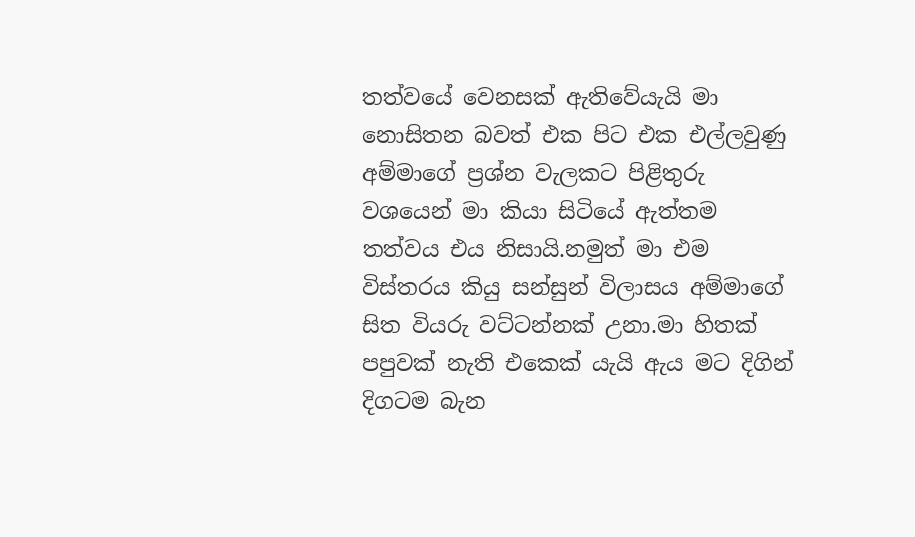තත්වයේ වෙනසක් ඇතිවේයැයි මා නොසිතන බවත් එක පිට එක එල්ලවුණු අම්මාගේ ප්‍රශ්න වැලකට පිළිතුරු වශයෙන් මා කියා සිටියේ ඇත්තම තත්වය එය නිසායි.නමුත් මා එම විස්තරය කියු සන්සුන් විලාසය අම්මාගේ සිත වියරු වට්ටන්නක් උනා.මා හිතක් පපුවක් නැති එකෙක් යැයි ඇය මට දිගින් දිගටම බැන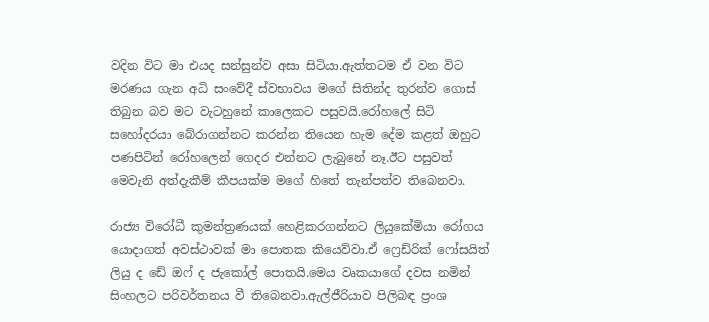වදින විට මා එයද සන්සුන්ව අසා සිටියා.ඇත්තටම ඒ වන විට මරණය ගැන අධි සංවේදී ස්වභාවය මගේ සිතින්ද තුරන්ව ගොස් තිබුන බව මට වැටහුනේ කාලෙකට පසුවයි.රෝහලේ සිටි සහෝදරයා බේරාගන්නට කරන්න තියෙන හැම දේම කළත් ඔහුට පණපිටින් රෝහලෙන් ගෙදර එන්නට ලැබුනේ නෑ.ඊට පසුවත් මෙවැනි අත්දැකීම් කීපයක්ම මගේ හිතේ තැන්පත්ව තිබෙනවා.

රාජ්‍ය විරෝධී කුමන්ත්‍රණයක් හෙළිකරගන්නට ලියුකේමියා රෝගය යොදාගත් අවස්ථාවක් මා පොතක කියෙව්වා.ඒ ෆ්‍රෙඩ්රික් ෆෝසයිත් ලියු ද ඩේ ඔෆ් ද ජැකෝල් පොතයි.මෙය වෘකයාගේ දවස නමින් සිංහලට පරිවර්තනය වී තිබෙනවා.ඇල්ජීරියාව පිලිබඳ ප්‍රංශ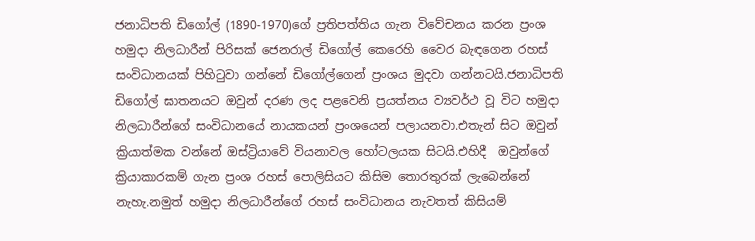ජනාධිපති ඩිගෝල් (1890-1970)ගේ ප්‍රතිපත්තිය ගැන විවේචනය කරන ප්‍රංශ හමුදා නිලධාරීන් පිරිසක් ජෙනරාල් ඩිගෝල් කෙරෙහි වෛර බැඳගෙන රහස් සංවිධානයක් පිහිටුවා ගන්නේ ඩිගෝල්ගෙන් ප්‍රංශය මුදවා ගන්නටයි.ජනාධිපති ඩිගෝල් ඝාතනයට ඔවුන් දරණ ලද පළවෙනි ප්‍රයත්නය ව්‍යවර්ථ වූ විට හමුදා නිලධාරීන්ගේ සංවිධානයේ නායකයන් ප්‍රංශයෙන් පලායනවා.එතැන් සිට ඔවුන් ක්‍රියාත්මක වන්නේ ඔස්ට්‍රියාවේ වියනාවල හෝටලයක සිටයි.එහිදී  ඔවුන්ගේ ක්‍රියාකාරකම් ගැන ප්‍රංශ රහස් පොලිසියට කිසිම තොරතුරක් ලැබෙන්නේ නැහැ.නමුත් හමුදා නිලධාරීන්ගේ රහස් සංවිධානය නැවතත් කිසියම්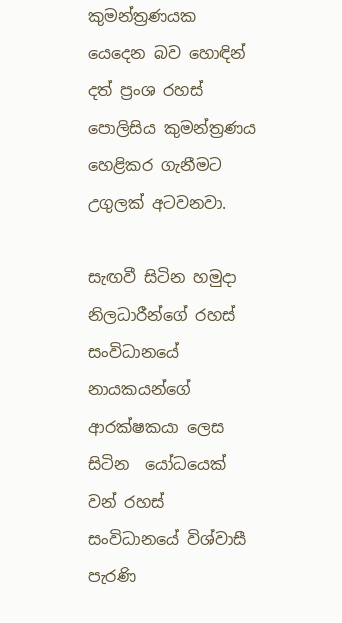කුමන්ත්‍රණයක යෙදෙන බව හොඳින් දත් ප්‍රංශ රහස් පොලිසිය කුමන්ත්‍රණය හෙළිකර ගැනීමට උගුලක් අටවනවා.

සැඟවී සිටින හමුදා නිලධාරීන්ගේ රහස් සංවිධානයේ නායකයන්ගේ   ආරක්ෂකයා ලෙස සිටින  යෝධයෙක් වන් රහස් සංවිධානයේ විශ්වාසී පැරණි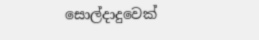සොල්දාදුවෙක්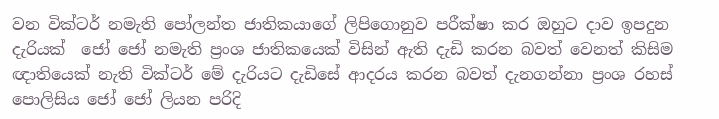වන වික්ටර් නමැති පෝලන්ත ජාතිකයාගේ ලිපිගොනුව පරීක්ෂා කර ඔහුට දාව ඉපදුන දැරියක්  ජෝ ජෝ නමැති ප්‍රංශ ජාතිකයෙක් විසින් ඇති දැඩි කරන බවත් වෙනත් කිසිම ඥාතියෙක් නැති වික්ටර් මේ දැරියට දැඩිසේ ආදරය කරන බවත් දැනගන්නා ප්‍රංශ රහස් පොලිසිය ජෝ ජෝ ලියන පරිදි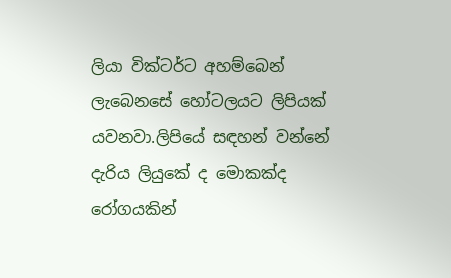ලියා වික්ටර්ට අහම්බෙන් ලැබෙනසේ හෝටලයට ලිපියක් යවනවා.ලිපියේ සඳහන් වන්නේ දැරිය ලියුකේ ද මොකක්ද රෝගයකින්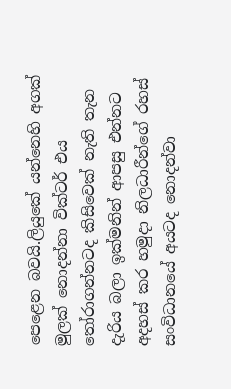පෙළෙන බවයි.ලියුකේ යන්නෙහි අගක් මුලක් නොදන්නා වික්ටර් එය තෝරාගන්නටද කිසිවෙක් නැති තැන දැරිය බලා ඉක්මනින් ආපසු එන්නට අදහස් කර හමුදා නිලධාරීන්ගේ රහස් සංවිධානයේ අයටද නොදන්වා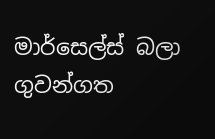මාර්සෙල්ස් බලා ගුවන්ගත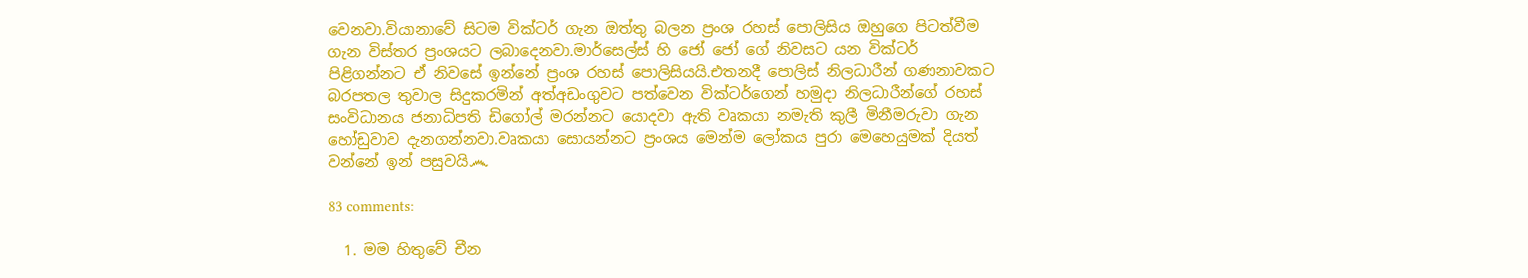වෙනවා.වියානාවේ සිටම වික්ටර් ගැන ඔත්තු බලන ප්‍රංශ රහස් පොලිසිය ඔහුගෙ පිටත්වීම ගැන විස්තර ප්‍රංශයට ලබාදෙනවා.මාර්සෙල්ස් හි ජෝ ජෝ ගේ නිවසට යන වික්ටර් පිළිගන්නට ඒ නිවසේ ඉන්නේ ප්‍රංශ රහස් පොලිසියයි.එතනදී පොලිස් නිලධාරීන් ගණනාවකට බරපතල තුවාල සිදුකරමින් අත්අඩංගුවට පත්වෙන වික්ටර්ගෙන් හමුදා නිලධාරීන්ගේ රහස් සංවිධානය ජනාධිපති ඩිගෝල් මරන්නට යොදවා ඇති වෘකයා නමැති කුලී මිනීමරුවා ගැන හෝඩුවාව දැනගන්නවා.වෘකයා සොයන්නට ප්‍රංශය මෙන්ම ලෝකය පුරා මෙහෙයුමක් දියත් වන්නේ ඉන් පසුවයි෴

83 comments:

  1. මම හිතුවේ චීන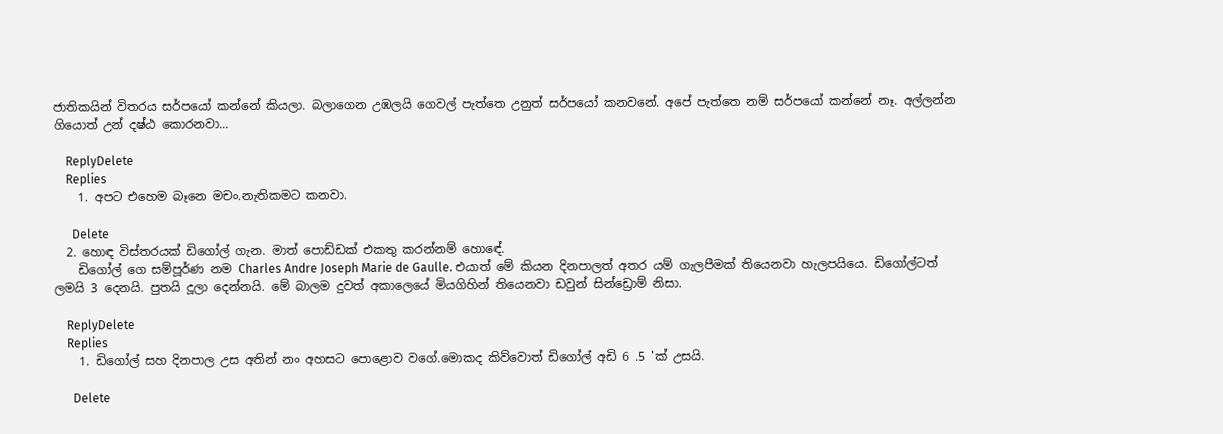ජාතිකයින් විතරය සර්පයෝ කන්නේ කියලා. බලාගෙන උඹලයි ගෙවල් පැත්තෙ උනුත් සර්පයෝ කනවනේ. අපේ පැත්තෙ නම් සර්පයෝ කන්නේ නෑ. අල්ලන්න ගියොත් උන් දෂ්ඨ කොරනවා...

    ReplyDelete
    Replies
    1. අපට එහෙම බෑනෙ මචං.නැතිකමට කනවා.

      Delete
  2. හොඳ විස්තරයක් ඩිගෝල් ගැන. මාත් පොඩ්ඩක් එකතු කරන්නම් හොඳේ.
    ඩිගෝල් ගෙ සම්පූර්ණ නම Charles Andre Joseph Marie de Gaulle. එයාත් මේ කියන දිනපාලත් අතර යම් ගැලපීමක් තියෙනවා හැලපයියෙ. ඩිගෝල්ටත් ලමයි 3 දෙනයි. පුතයි දූලා දෙන්නයි. මේ බාලම දුවත් අකාලෙයේ මියගිහින් තියෙනවා ඩවුන් සින්ඩ්‍රොම් නිසා.

    ReplyDelete
    Replies
    1. ඩිගෝල් සහ දිනපාල උස අතින් නං අහසට පොළොව වගේ.මොකද කිව්වොත් ඩිගෝල් අඩි 6 .5 'ක් උසයි.

      Delete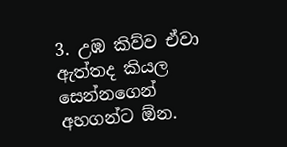3. උඹ කිව්ව ඒවා ඇත්තද කියල සෙන්නගෙන් අහගන්ට ඕන.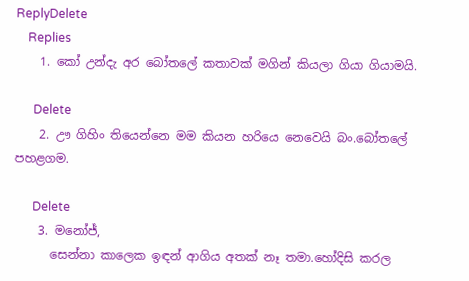ReplyDelete
    Replies
    1. කෝ උන්දැ අර බෝතලේ කතාවක් මගින් කියලා ගියා ගියාමයි.

      Delete
    2. ඌ ගිහිං තියෙන්නෙ මම කියන හරියෙ නෙවෙයි බං.බෝතලේ පහළගම.

      Delete
    3. මනෝජ්,
      සෙන්නා කාලෙක ඉඳන් ආගිය අතක් නෑ තමා.හෝදිසි කරල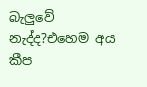බැලුවේ නැද්ද?එහෙම අය කීප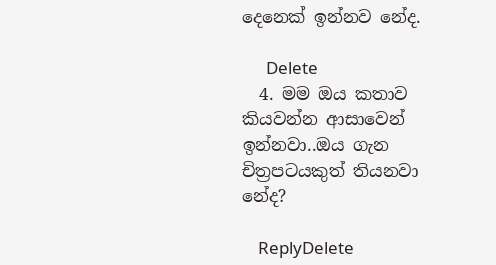දෙනෙක් ඉන්නව නේද.

      Delete
  4. මම ඔය කතාව කියවන්න ආසාවෙන් ඉන්නවා..ඔය ගැන චිත්‍රපටයකුත් තියනවා නේද?

    ReplyDelete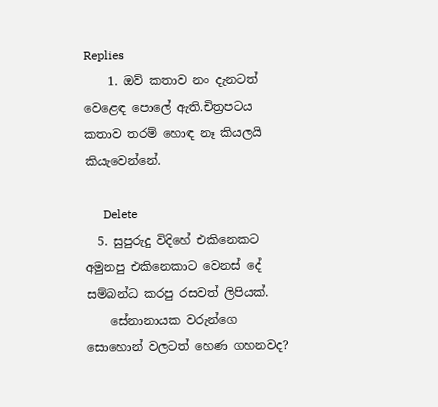Replies
    1. ඔව් කතාව නං දැනටත් වෙළෙඳ පොලේ ඇති.චිත්‍රපටය කතාව තරම් හොඳ නෑ කියලයි කියැවෙන්නේ.

      Delete
  5. සුපුරුදු විදිහේ එකිනෙකට අමුනපු එකිනෙකාට වෙනස් දේ සම්බන්ධ කරපු රසවත් ලිපියක්.
    සේනානායක වරුන්ගෙ සොහොන් වලටත් හෙණ ගහනවද?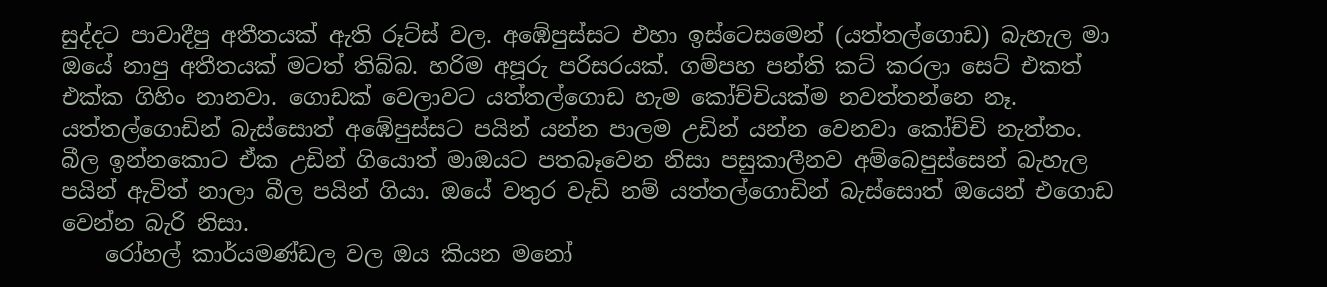සුද්දට පාවාදීපු අතීතයක් ඇති රූට්ස් වල. අඹේපුස්සට එහා ඉස්ටෙසමෙන් (යත්තල්ගොඩ) බැහැල මා ඔයේ නාපු අතීතයක් මටත් තිබ්බ. හරිම අපූරු පරිසරයක්. ගම්පහ පන්ති කට් කරලා සෙට් එකත් එක්ක ගිහිං නානවා. ගොඩක් වෙලාවට යත්තල්ගොඩ හැම කෝච්චියක්ම නවත්තන්නෙ නෑ. යත්තල්ගොඩින් බැස්සොත් අඹේපුස්සට පයින් යන්න පාලම උඩින් යන්න වෙනවා කෝච්චි නැත්තං. බීල ඉන්නකොට ඒක උඩින් ගියොත් මාඔයට පතබෑවෙන නිසා පසුකාලීනව අම්බෙපුස්සෙන් බැහැල පයින් ඇවිත් නාලා බීල පයින් ගියා. ඔයේ වතුර වැඩි නම් යත්තල්ගොඩින් බැස්සොත් ඔයෙන් එගොඩ වෙන්න බැරි නිසා.
    රෝහල් කාර්යමණ්ඩල වල ඔය කියන මනෝ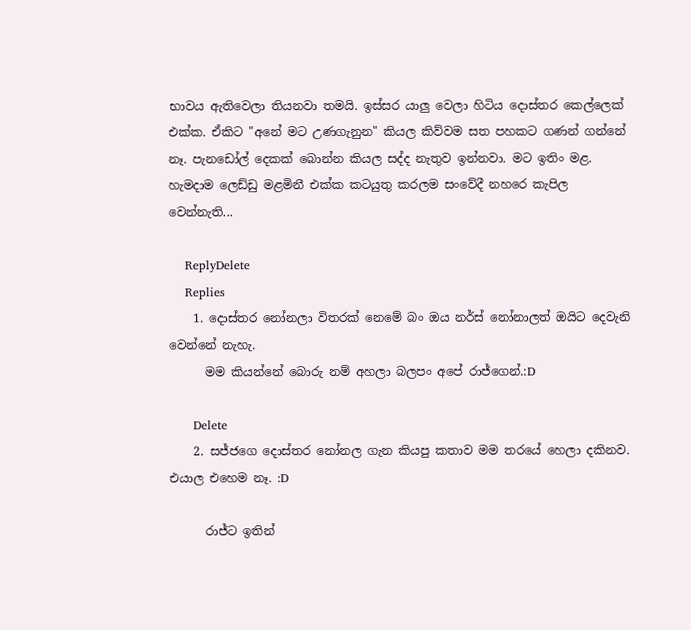භාවය ඇතිවෙලා තියනවා තමයි. ඉස්සර යාලු වෙලා හිටිය දොස්තර කෙල්ලෙක් එක්ක. ඒකිට "අනේ මට උණගැනුන" කියල කිව්වම සත පහකට ගණන් ගන්නේ නෑ. පැනඩෝල් දෙකක් බොන්න කියල සද්ද නැතුව ඉන්නවා. මට ඉතිං මළ. හැමදාම ලෙඩ්ඩු මළමිනී එක්ක කටයුතු කරලම සංවේදී නහරෙ කැපිල වෙන්නැති...

    ReplyDelete
    Replies
    1. දොස්තර නෝනලා විතරක් නෙමේ බං ඔය නර්ස් නෝනාලත් ඔයිට දෙවැනි වෙන්නේ නැහැ.
      මම කියන්නේ බොරු නම් අහලා බලපං අපේ රාජ්ගෙන්.:D

      Delete
    2. සජ්ජගෙ දොස්තර නෝනල ගැන කියපු කතාව මම තරයේ හෙලා දකිනව. එයාල එහෙම නෑ. :D

      රාජ්ට ඉතින්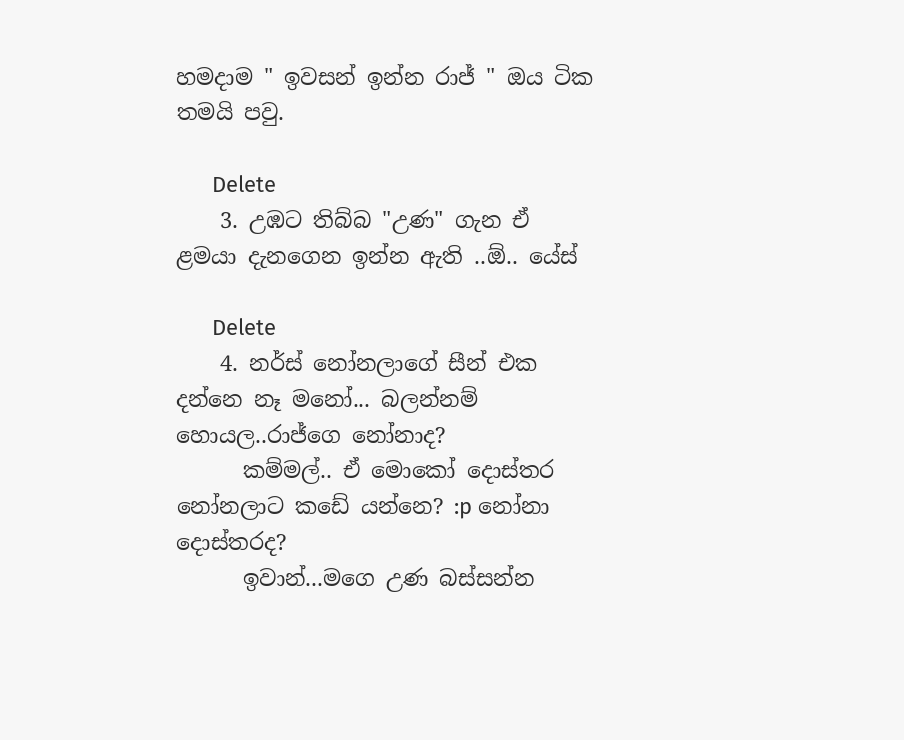හමදාම " ඉවසන් ඉන්න රාජ් " ඔය ටික තමයි පවු.

      Delete
    3. උඹට තිබ්බ "උණ" ගැන ඒ ළමයා දැනගෙන ඉන්න ඇති ..ඕ.. යේස්

      Delete
    4. නර්ස් නෝනලාගේ සීන් එක දන්නෙ නෑ මනෝ... බලන්නම් හොයල..රාජ්ගෙ නෝනාද?
      කම්මල්.. ඒ මොකෝ දොස්තර නෝනලාට කඩේ යන්නෙ? :p නෝනා දොස්තරද?
      ඉවාන්...මගෙ උණ බස්සන්න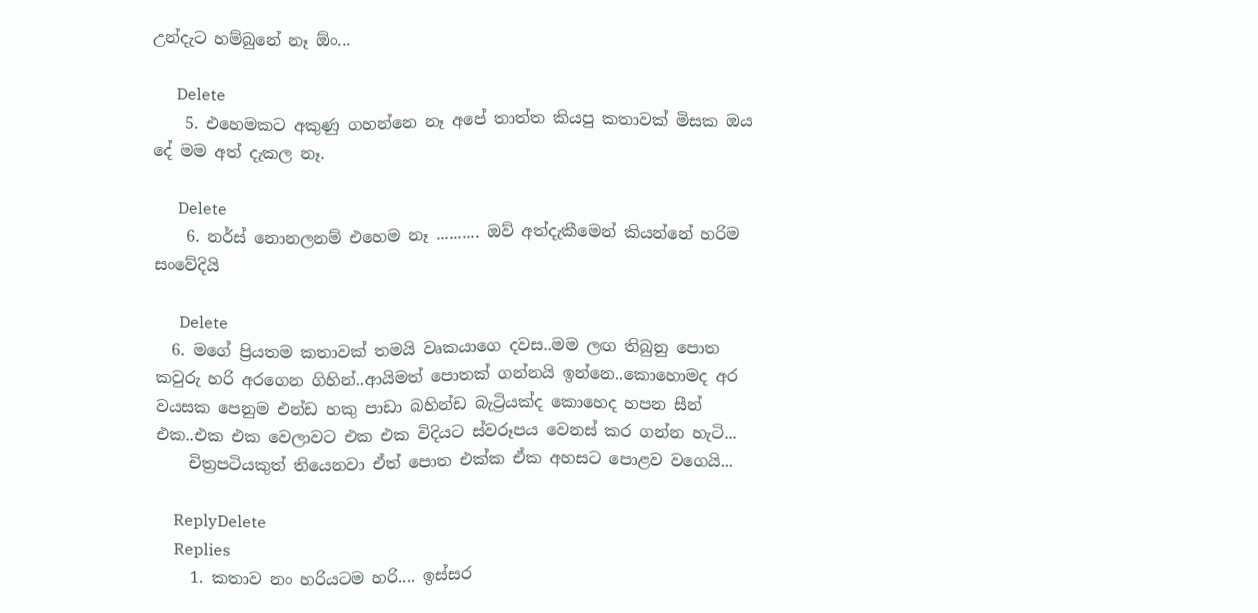උන්දැට හම්බුනේ නෑ ඕං...

      Delete
    5. එහෙමකට අකුණු ගහන්නෙ නෑ අපේ තාත්ත කියපු කතාවක් මිසක ඔය දේ මම අත් දැකල නෑ.

      Delete
    6. නර්ස් නොනලනම් එහෙම නෑ .......... ඔව් අත්දැකීමෙන් කියන්නේ හරිම සංවේදියි

      Delete
  6. මගේ ප්‍රියතම කතාවක් තමයි වෘකයාගෙ දවස..මම ලඟ තිබුනු පොත කවුරු හරි අරගෙන ගිහින්..ආයිමත් පොතක් ගන්නයි ඉන්නෙ..කොහොමද අර වයසක පෙනුම එන්ඩ හකු පාඩා බහින්ඩ බැට්‍රියක්ද කොහෙද හපන සීන් එක..එක එක වෙලාවට එක එක විදියට ස්වරූපය වෙනස් කර ගන්න හැටි...
    චිත්‍රපටියකුත් තියෙනවා ඒත් පොත එක්ක ඒක අහසට පොළව වගෙයි...

    ReplyDelete
    Replies
    1. කතාව නං හරියටම හරි.... ඉස්සර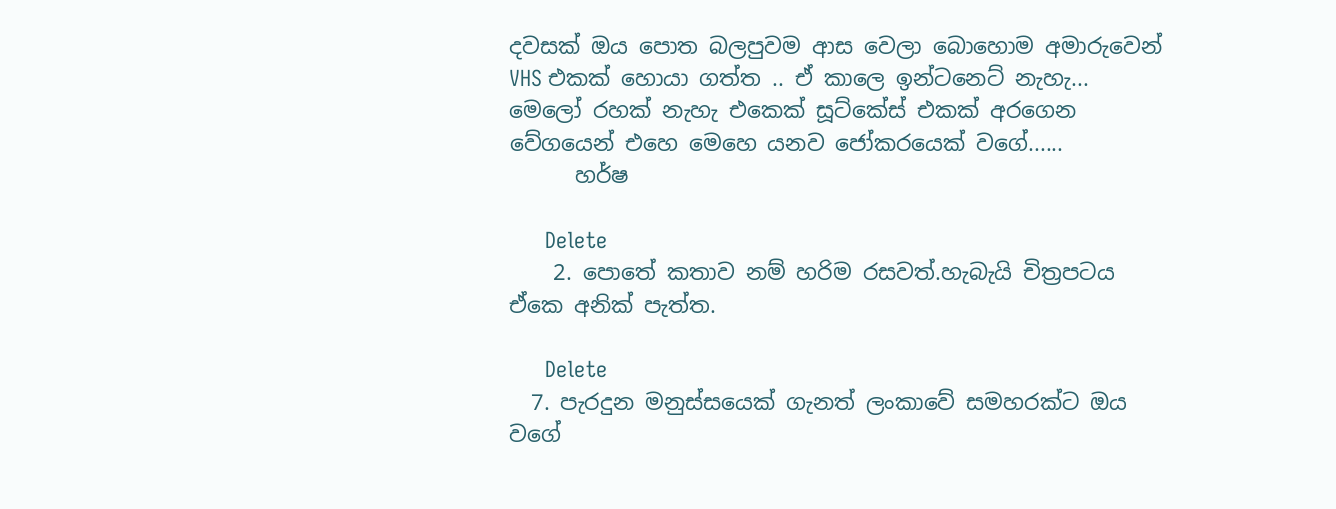දවසක් ඔය පොත බලපුවම ආස වෙලා බොහොම අමාරුවෙන් VHS එකක් හොයා ගත්ත .. ඒ කාලෙ ඉන්ටනෙට් නැහැ... මෙලෝ රහක් නැහැ එකෙක් සූට්කේස් එකක් අරගෙන වේගයෙන් එහෙ මෙහෙ යනව ජෝකරයෙක් වගේ......
      හර්ෂ

      Delete
    2. පොතේ කතාව නම් හරිම රසවත්.හැබැයි චිත්‍රපටය ඒකෙ අනික් පැත්ත.

      Delete
  7. පැරදුන මනුස්සයෙක් ගැනත් ලංකාවේ සමහරක්ට ඔය වගේ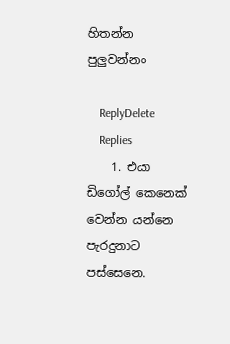හිතන්න පුලුවන්නං

    ReplyDelete
    Replies
    1. එයා ඩිගෝල් කෙනෙක් වෙන්න යන්නෙ පැරදුනාට පස්සෙනෙ.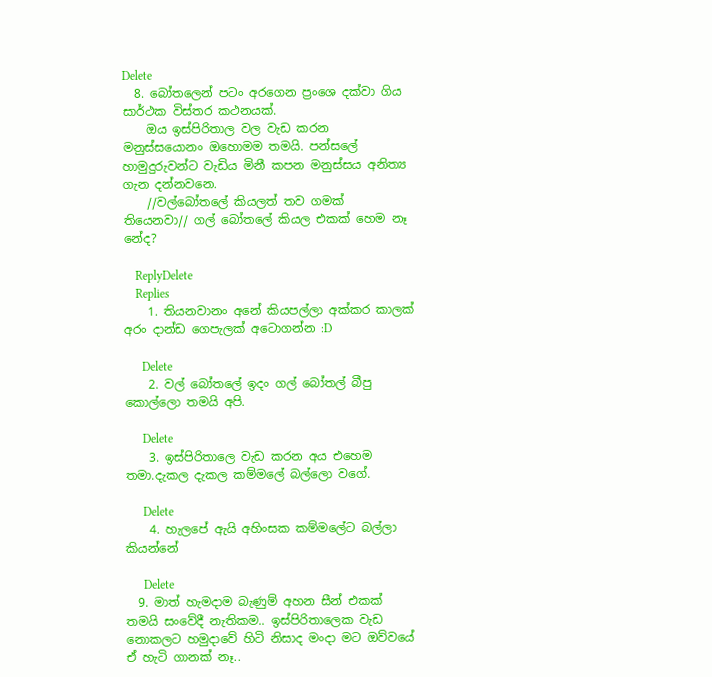Delete
  8. බෝතලෙන් පටං අරගෙන ප්‍ර‍ංශෙ දක්වා ගිය සාර්ථක විස්තර කථනයක්.
    ඔය ඉස්පිරිතාල වල වැඩ කරන මනුස්සයොනං ඔහොමම තමයි. පන්ස‍ලේ හාමුදුරුවන්ට වැඩිය මිනී කපන මනුස්සය අනිත්‍ය ගැන දන්නවනෙ.
    //වල්බෝතලේ කියලත් තව ගමක් තියෙනවා// ගල් බෝතලේ කියල එකක් හෙම නෑ නේද?

    ReplyDelete
    Replies
    1. තියනවානං අනේ කියපල්ලා අක්කර කාලක් අරං දාන්ඩ ගෙපැලක් අටොගන්න :D

      Delete
    2. වල් බෝතලේ ඉදං ගල් බෝතල් බීපු කොල්ලො තමයි අපි.

      Delete
    3. ඉස්පිරිතාලෙ වැඩ කරන අය එහෙම තමා.දැකල දැකල කම්මලේ බල්ලො වගේ.

      Delete
    4. හැලපේ ඇයි අහිංසක කම්මලේට බල්ලා කියන්නේ

      Delete
  9. මාත් හැමදාම බැණුම් අහන සීන් එකක් තමයි සංවේදී නැතිකම.. ඉස්පිරිතාලෙක වැඩ නොකලට හමුදාවේ හිටි නිසාද මංදා මට ඔව්වයේ ඒ හැටි ගානක් නෑ..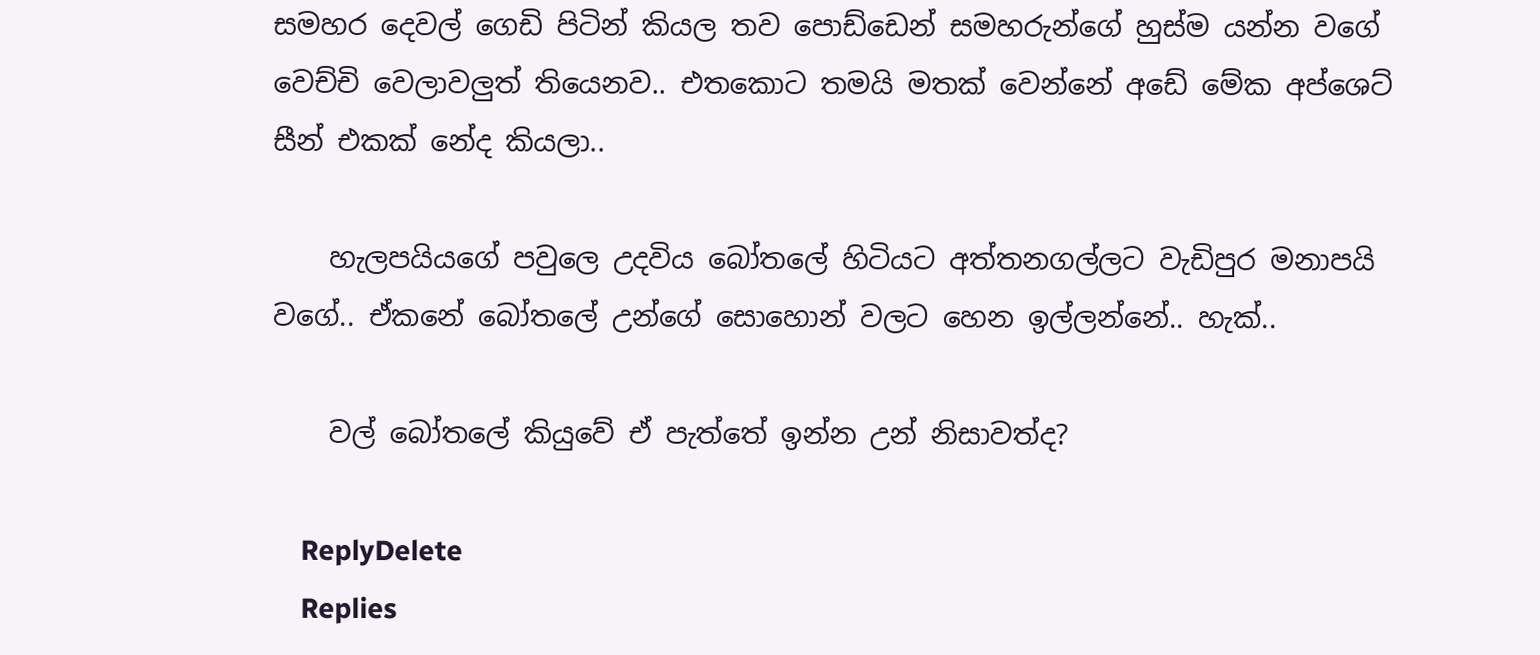සමහර දෙවල් ගෙඩි පිටින් කියල තව පොඩ්ඩෙන් සමහරුන්ගේ හුස්ම යන්න වගේ වෙච්චි වෙලාවලුත් තියෙනව.. එතකොට තමයි මතක් වෙන්නේ අඩේ මේක අප්ශෙට් සීන් එකක් නේද කියලා..

    හැලපයියගේ පවුලෙ උදවිය බෝතලේ හිටියට අත්තනගල්ලට වැඩිපුර මනාපයි වගේ.. ඒකනේ බෝතලේ උන්ගේ සොහොන් වලට හෙන ඉල්ලන්නේ.. හැක්..

    වල් බෝතලේ කියුවේ ඒ පැත්තේ ඉන්න උන් නිසාවත්ද?

    ReplyDelete
    Replies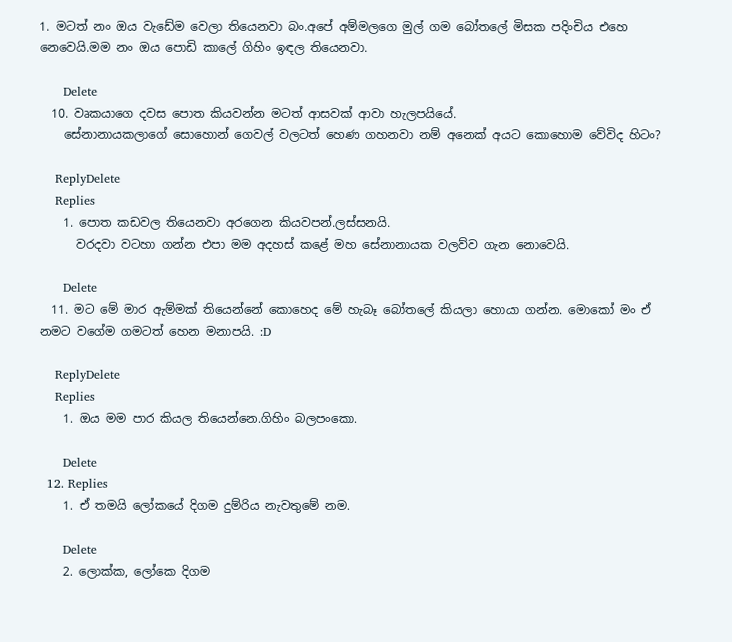1. මටත් නං ඔය වැඩේම වෙලා තියෙනවා බං.අපේ අම්මලගෙ මුල් ගම බෝතලේ මිසක පදිංචිය එහෙ නෙවෙයි.මම නං ඔය පොඩි කාලේ ගිහිං ඉඳල තියෙනවා.

      Delete
  10. වෘකයාගෙ දවස පොත කියවන්න මටත් ආසවක් ආවා හැලපයියේ.
    සේනානායකලාගේ සොහොන් ගෙවල් වලටත් හෙණ ගහනවා නම් අනෙක් අයට කොහොම වේවිද හිටං?

    ReplyDelete
    Replies
    1. පොත කඩවල තියෙනවා අරගෙන කියවපන්.ලස්සනයි.
      වරදවා වටහා ගන්න එපා මම අදහස් කළේ මහ සේනානායක වලව්ව ගැන නොවෙයි.

      Delete
  11. මට මේ මාර ඇම්මක් තියෙන්නේ කොහෙද මේ හැබෑ බෝතලේ කියලා හොයා ගන්න. මොකෝ මං ඒ නමට වගේම ගමටත් හෙන මනාපයි. :D

    ReplyDelete
    Replies
    1. ඔය මම පාර කියල තියෙන්නෙ.ගිහිං බලපංකො.

      Delete
  12. Replies
    1. ඒ තමයි ලෝකයේ දිගම දුම්රිය නැවතුමේ නම.

      Delete
    2. ලොක්ක, ලෝකෙ දිගම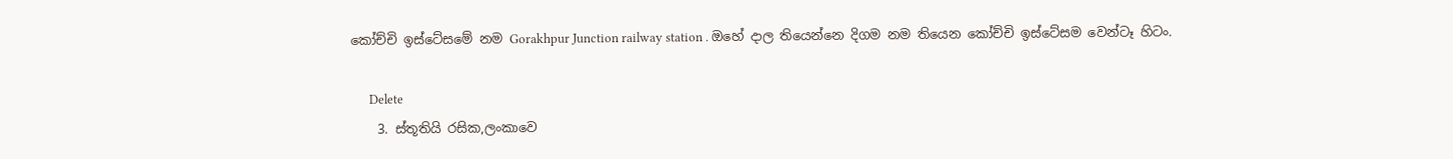කෝච්චි ඉස්ටේසමේ නම Gorakhpur Junction railway station . ඔහේ දාල තියෙන්නෙ දිගම නම තියෙන කෝච්චි ඉස්ටේසම වෙන්ටෑ හිටං.

      Delete
    3. ස්තූතියි රසික,ලංකාවෙ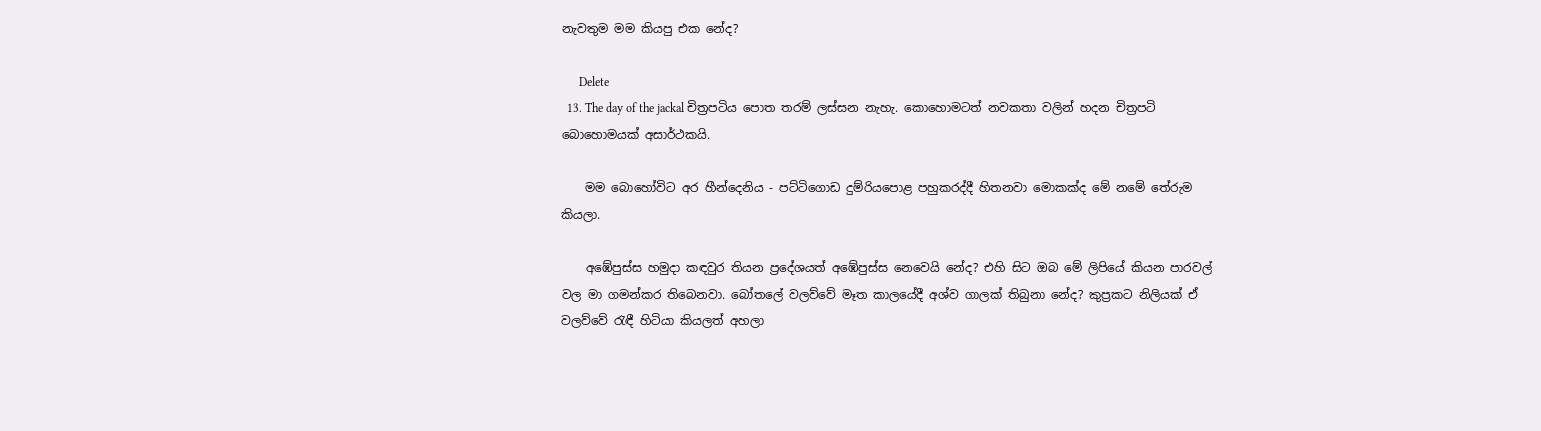නැවතුම මම කියපු එක නේද?

      Delete
  13. The day of the jackal චිත්‍රපටිය පොත තරම් ලස්සන නැහැ. කොහොමටත් නවකතා වලින් හදන චිත්‍රපටි බොහොමයක් අසාර්ථකයි.

    මම බොහෝවිට අර හීන්දෙනිය - පට්ටිගොඩ දුම්රියපොළ පහුකරද්දී හිතනවා මොකක්ද මේ නමේ තේරුම කියලා.

    අඹේපුස්ස හමුදා කඳවුර තියන ප්‍රදේශයත් අඹේපුස්ස නෙවෙයි නේද? එහි සිට ඔබ මේ ලිපියේ කියන පාරවල් වල මා ගමන්කර තිබෙනවා. බෝතලේ වලව්වේ මෑත කාලයේදී අශ්ව ගාලක් තිබුනා නේද? කුප්‍රකට නිලියක් ඒ වලව්වේ රැඳී හිටියා කියලත් අහලා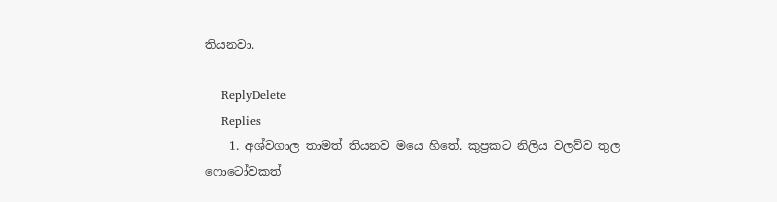තියනවා.

    ReplyDelete
    Replies
    1. අශ්වගාල තාමත් තියනව මයෙ හිතේ. කුප්‍රකට නිලිය වලව්ව තුල ෆොටෝවකත්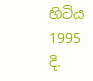හිටිය 1995 දි.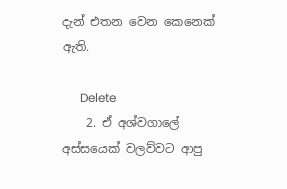දැන් එතන වෙන කෙනෙක් ඇති.

      Delete
    2. ඒ අශ්වගාලේ අස්සයෙක් වලව්වට ආපු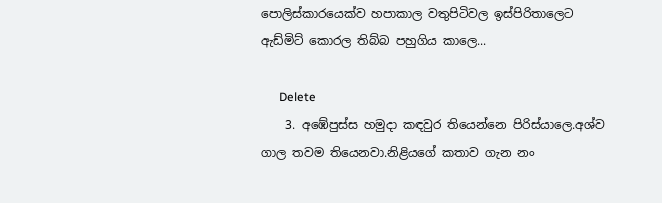පොලිස්කාරයෙක්ව හපාකාල වතුපිටිවල ඉස්පිරිතාලෙට ඇඩ්මිට් කොරල තිබ්බ පහුගිය කාලෙ...

      Delete
    3. අඹේපුස්ස හමුදා කඳවුර තියෙන්නෙ පිරිස්යාලෙ.අශ්ව ගාල තවම තියෙනවා.නිළියගේ කතාව ගැන නං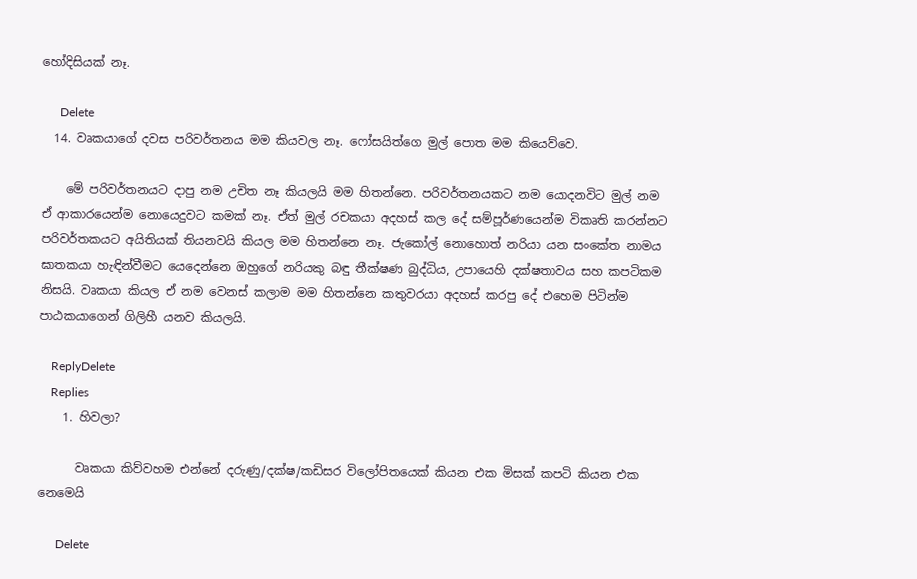හෝදිසියක් නෑ.

      Delete
  14. වෘකයාගේ දවස පරිවර්තනය මම කියවල නෑ. ෆෝසයිත්ගෙ මුල් පොත මම කියෙව්වෙ.

    මේ පරිවර්තනයට දාපු නම උචිත නෑ කියලයි මම හිතන්නෙ. පරිවර්තනයකට නම යොදනවිට මුල් නම ඒ ආකාරයෙන්ම නොයෙදුවට කමක් නෑ. ඒත් මුල් රචකයා අදහස් කල දේ සම්පූර්ණයෙන්ම විකෘති කරන්නට පරිවර්තකයට අයිතියක් තියනවයි කියල මම හිතන්නෙ නෑ. ජැකෝල් නොහොත් නරියා යන සංකේත නාමය ඝාතකයා හැඳින්වීමට යෙදෙන්නෙ ඔහුගේ නරියකු බඳු තීක්ෂණ බුද්ධිය, උපායෙහි දක්ෂතාවය සහ කපටිකම නිසයි. වෘකයා කියල ඒ නම වෙනස් කලාම මම හිතන්නෙ කතුවරයා අදහස් කරපු දේ එහෙම පිටින්ම පාඨකයාගෙන් ගිලිහී යනව කියලයි.

    ReplyDelete
    Replies
    1. හිවලා?

      වෘකයා කිව්වහම එන්නේ දරුණු/දක්ෂ/කඩිසර විලෝපිතයෙක් කියන එක මිසක් කපටි කියන එක නෙමෙයි

      Delete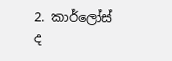2. කාර්ලෝස් ද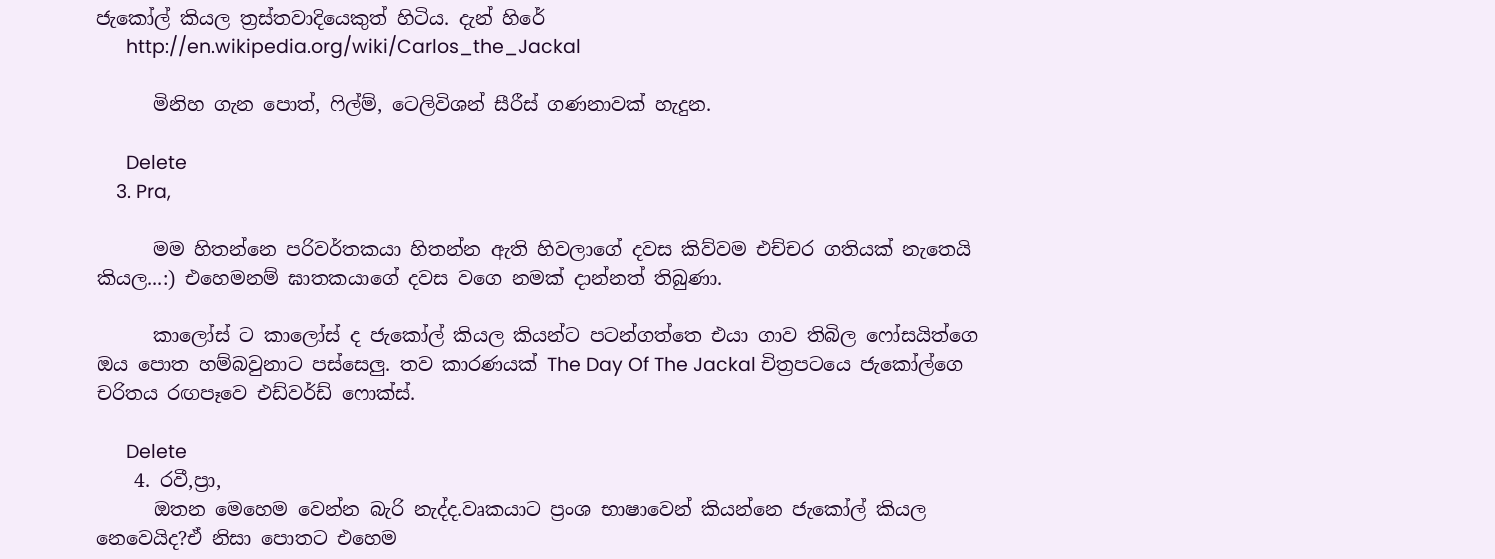ජැකෝල් කියල ත්‍රස්තවාදියෙකුත් හිටිය. දැන් හිරේ
      http://en.wikipedia.org/wiki/Carlos_the_Jackal

      මිනිහ ගැන පොත්, ෆිල්ම්, ටෙලිවිශන් සීරීස් ගණනාවක් හැදුන.

      Delete
    3. Pra,

      මම හිතන්නෙ පරිවර්තකයා හිතන්න ඇති හිවලාගේ දවස කිව්වම එච්චර ගතියක් නැතෙයි කියල...:) එහෙමනම් ඝාතකයාගේ දවස වගෙ නමක් දාන්නත් තිබුණා.

      කාලෝස් ට කාලෝස් ද ජැකෝල් කියල කියන්ට පටන්ගත්තෙ එයා ගාව තිබිල ෆෝසයිත්ගෙ ඔය පොත හම්බවුනාට පස්සෙලු. තව කාරණයක් The Day Of The Jackal චිත්‍රපටයෙ ජැකෝල්ගෙ චරිතය රඟපෑවෙ එඩ්වර්ඩ් ෆොක්ස්.

      Delete
    4. රවී,ප්‍රා,
      ඔතන මෙහෙම වෙන්න බැරි නැද්ද.වෘකයාට ප්‍රංශ භාෂාවෙන් කියන්නෙ ජැකෝල් කියල නෙවෙයිද?ඒ නිසා පොතට එහෙම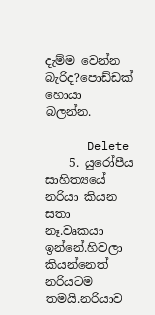දැම්ම වෙන්න බැරිද?පොඩ්ඩක් හොයා බලන්න.

      Delete
    5. යුරෝපීය සාහිත්‍යයේ නරියා කියන සතා නෑ.වෘකයා ඉන්නේ.හිවලා කියන්නෙත් නරියටම තමයි.නරියාව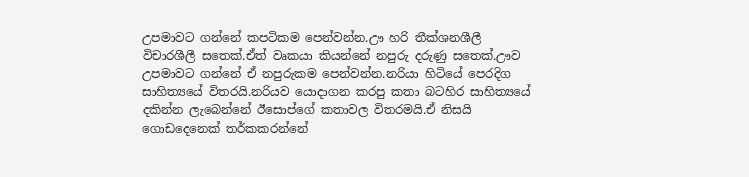උපමාවට ගන්නේ කපටිකම පෙන්වන්න.ඌ හරි තීක්ශනශීලී විචාරශීලී සතෙක්.ඒත් වෘකයා කියන්නේ නපුරු දරුණු සතෙක්.ඌව උපමාවට ගන්නේ ඒ නපුරුකම පෙන්වන්න.නරියා හිටියේ පෙරදිග සාහිත්‍යයේ විතරයි.නරියව යොදාගන කරපු කතා බටහිර සාහිත්‍යයේ දකින්න ලැබෙන්නේ ඊසොප්ගේ කතාවල විතරමයි.ඒ නිසයි ගොඩදෙනෙක් තර්කකරන්නේ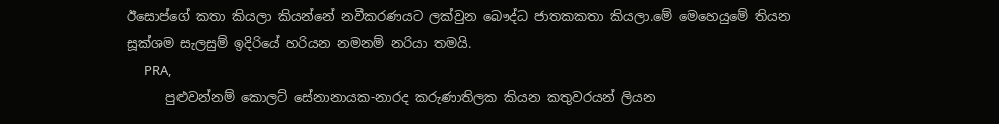ඊසොප්ගේ කතා කියලා කියන්නේ නවීකරණයට ලක්වුන බෞද්ධ ජාතකකතා කියලා.මේ මෙහෙයුමේ තියන සූක්ශම සැලසුම් ඉදිරියේ හරියන නමනම් නරියා තමයි.
      PRA,
      පුළුවන්නම් කොලට් සේනානායක-නාරද කරුණාතිලක කියන කතුවරයන් ලියන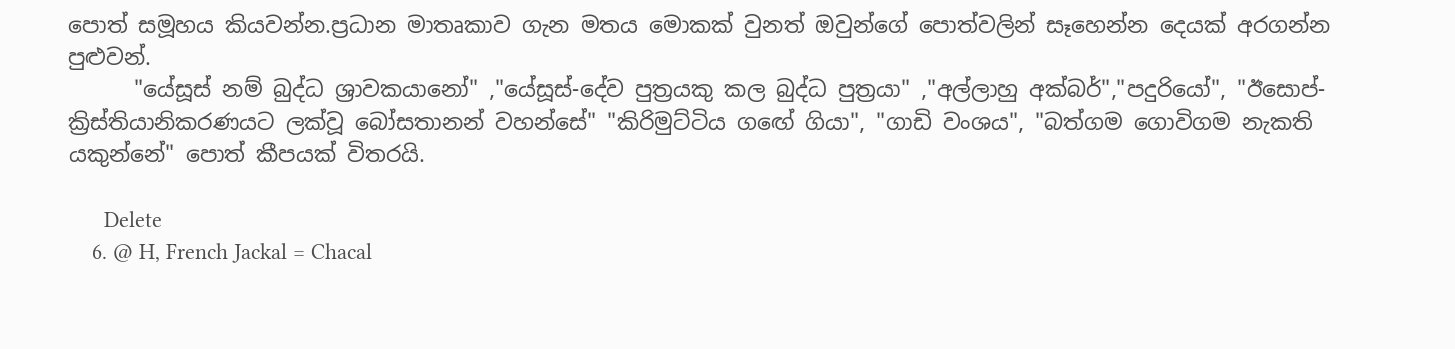පොත් සමූහය කියවන්න.ප්‍රධාන මාතෘකාව ගැන මතය මොකක් වුනත් ඔවුන්ගේ පොත්වලින් සෑහෙන්න දෙයක් අරගන්න පුළුවන්.
      "යේසූස් නම් බුද්ධ ශ්‍රාවකයානෝ" ,"යේසූස්-දේව පුත්‍රයකු කල බුද්ධ පුත්‍රයා" ,"අල්ලාහු අක්බර්","පදුරියෝ", "ඊසොප්-ක්‍රිස්තියානිකරණයට ලක්වූ බෝසතානන් වහන්සේ" "කිරිමුට්ටිය ගඟේ ගියා", "ගාඩි වංශය", "බත්ගම ගොවිගම නැකති යකුන්නේ" පොත් කීපයක් විතරයි.

      Delete
    6. @ H, French Jackal = Chacal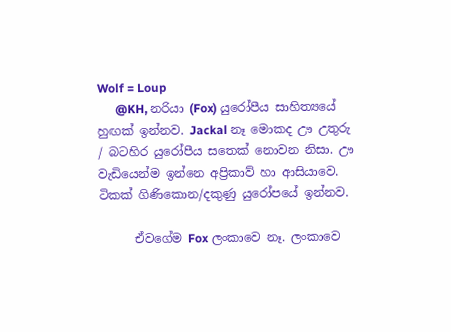Wolf = Loup
      @KH, නරියා (Fox) යුරෝපීය සාහිත්‍යයේ හුඟක් ඉන්නව. Jackal නෑ මොකද ඌ උතුරු / බටහිර යුරෝපීය සතෙක් නොවන නිසා. ඌ වැඩියෙන්ම ඉන්නෙ අප්‍රිකාව් හා ආසියාවෙ. ටිකක් ගිණිකොන/දකුණු යුරෝපයේ ඉන්නව.

      ඒවගේම Fox ලංකාවෙ නෑ. ලංකාවෙ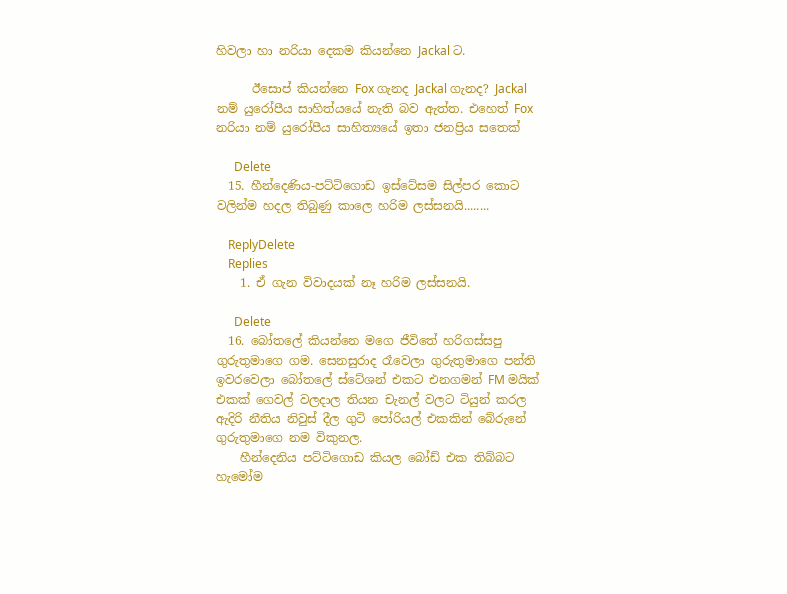හිවලා හා නරියා දෙකම කියන්නෙ Jackal ට.

      ඊසොප් කියන්නෙ Fox ගැනද Jackal ගැනද? Jackal නම් යුරෝපීය සාහිත්යයේ නැති බව ඇත්ත. එහෙත් Fox නරියා නම් යුරෝපීය සාහිත්‍යයේ ඉතා ජනප්‍රිය සතෙක්

      Delete
  15. හීන්දෙණිය-පට්ටිගොඩ ඉස්ටේසම සිල්පර කොට වලින්ම හදල තිබුණු කාලෙ හරිම ලස්සනයි........

    ReplyDelete
    Replies
    1. ඒ ගැන විවාදයක් නෑ හරිම ලස්සනයි.

      Delete
  16. බෝතලේ කියන්නෙ මගෙ ජීවිතේ හරිගස්සපු ගුරුතුමාගෙ ගම. සෙනසුරාද රෑවෙලා ගුරුතුමාගෙ පන්ති ඉවරවෙලා බෝතලේ ස්ටේශන් එකට එනගමන් FM මයික් එකක් ගෙවල් වලදාල තියන චැනල් වලට ටියුන් කරල ඇදිරි නීතිය නිවුස් දීල ගුටි පෝරියල් එකකින් බේරුනේ ගුරුතුමාගෙ නම විකුනල.
    හීන්දෙනිය පට්ටිගොඩ කියල බෝඩ් එක තිබ්බට හැමෝම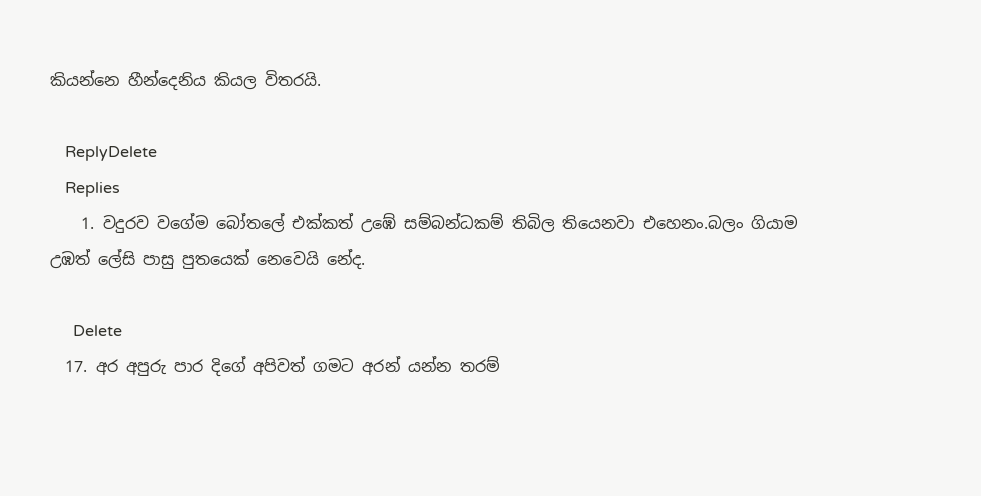කියන්නෙ හීන්දෙනිය කියල විතරයි.

    ReplyDelete
    Replies
    1. වදුරව වගේම බෝතලේ එක්කත් උඹේ සම්බන්ධකම් තිබිල තියෙනවා එහෙනං.බලං ගියාම උඹත් ලේසි පාසු පුතයෙක් නෙවෙයි නේද.

      Delete
  17. අර අපුරු පාර දිගේ අපිවත් ගමට අරන් යන්න තරම්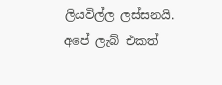ලියවිල්ල ලස්සනයි. අපේ ලැබ් එකත්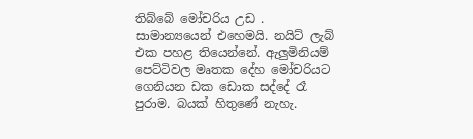තිබ්බේ මෝචරිය උඩ . සාමාන්‍යයෙන් එහෙමයි. නයිට් ලැබ් එක පහළ තියෙන්නේ. ඇලුමිනියම් පෙට්ටිවල මෘතක දේහ මෝචරියට ගෙනියන ඩක ඩොක සද්දේ රෑ පුරාම. බයක් හිතුණේ නැහැ.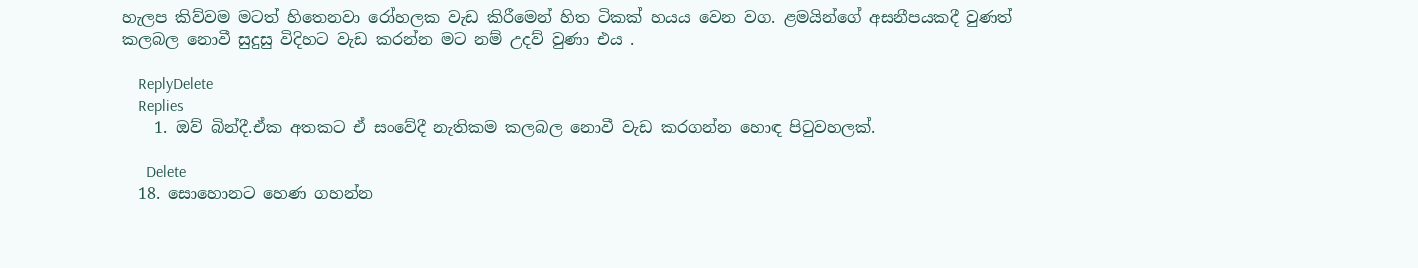හැලප කිව්වම මටත් හිතෙනවා රෝහලක වැඩ කිරීමෙන් හිත ටිකක් හයය වෙන වග. ළමයින්ගේ අසනීපයකදී වුණත් කලබල නොවී සුදුසු විදිහට වැඩ කරන්න මට නම් උදව් වුණා එය .

    ReplyDelete
    Replies
    1. ඔව් බින්දී.ඒක අතකට ඒ සංවේදී නැතිකම කලබල නොවී වැඩ කරගන්න හොඳ පිටුවහලක්.

      Delete
  18. සොහොනට හෙණ ගහන්න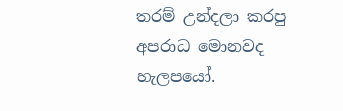තරම් උන්දලා කරපු අපරාධ මොනවද හැලපයෝ.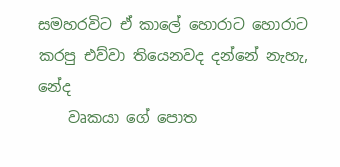සමහරවිට ඒ කාලේ හොරාට හොරාට කරපු එව්වා තියෙනවද දන්නේ නැහැ, නේද
    වෘකයා ගේ පොත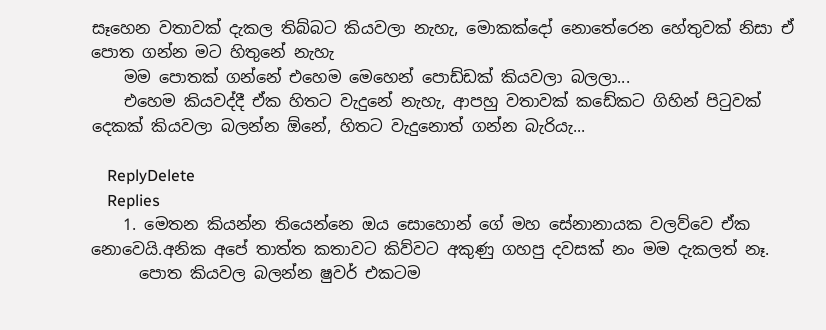සෑහෙන වතාවක් දැකල තිබ්බට කියවලා නැහැ, මොකක්දෝ නොතේරෙන හේතුවක් නිසා ඒ පොත ගන්න මට හිතුනේ නැහැ
    මම පොතක් ගන්නේ එහෙම මෙහෙන් පොඩ්ඩක් කියවලා බලලා...
    එහෙම කියවද්දී ඒක හිතට වැදුනේ නැහැ, ආපහු වතාවක් කඩේකට ගිහින් පිටුවක් දෙකක් කියවලා බලන්න ඕනේ, හිතට වැදුනොත් ගන්න බැරියැ...

    ReplyDelete
    Replies
    1. මෙතන කියන්න තියෙන්නෙ ඔය සොහොන් ගේ මහ සේනානායක වලව්වෙ ඒක නොවෙයි.අනික අපේ තාත්ත කතාවට කිව්වට අකුණු ගහපු දවසක් නං මම දැකලත් නෑ.
      පොත කියවල බලන්න ෂුවර් එකටම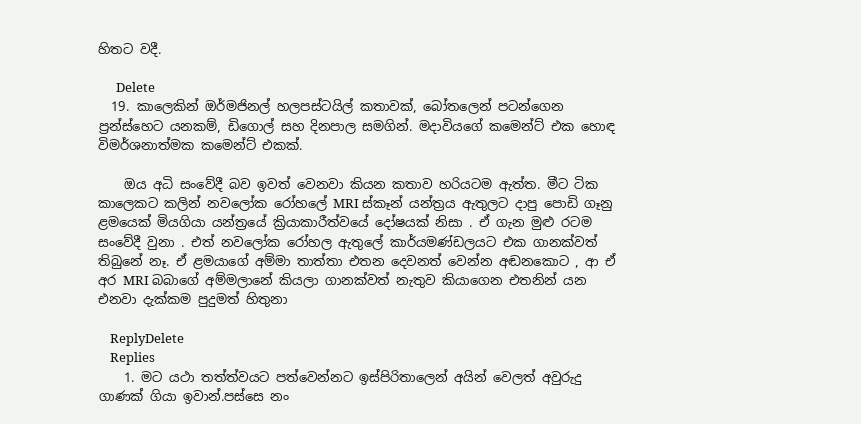හිතට වදී.

      Delete
  19. කාලෙකින් ඔර්මජිනල් හලපස්ටයිල් කතාවක්, බෝතලෙන් පටන්ගෙන ප්‍රන්ස්හෙට යනකම්, ඩිගොල් සහ දිනපාල සමගින්. මදාවියගේ කමෙන්ට් එක හොඳ විමර්ශනාත්මක කමෙන්ට් එකක්.

    ඔය අධි සංවේදී බව ඉවත් වෙනවා කියන කතාව හරියටම ඇත්ත. මීට ටික කාලෙකට කලින් නවලෝක රෝහලේ MRI ස්කෑන් යන්ත්‍රය ඇතුලට දාපු පොඩි ගෑනු ළමයෙක් මියගියා යන්ත්‍රයේ ක්‍රියාකාරීත්වයේ දෝෂයක් නිසා . ඒ ගැන මුළු රටම සංවේදී වුනා . එත් නවලෝක රෝහල ඇතුලේ කාර්යමණ්ඩලයට එක ගානක්වත් තිබුනේ නෑ. ඒ ළමයාගේ අම්මා තාත්තා එතන දෙවනත් වෙන්න අඬනකොට , ආ ඒ අර MRI බබාගේ අම්මලානේ කියලා ගානක්වත් නැතුව කියාගෙන එතනින් යන එනවා දැක්කම පුදුමත් හිතුනා

    ReplyDelete
    Replies
    1. මට යථා තත්ත්වයට පත්වෙන්නට ඉස්පිරිතාලෙන් අයින් වෙලත් අවුරුදු ගාණක් ගියා ඉවාන්.පස්සෙ නං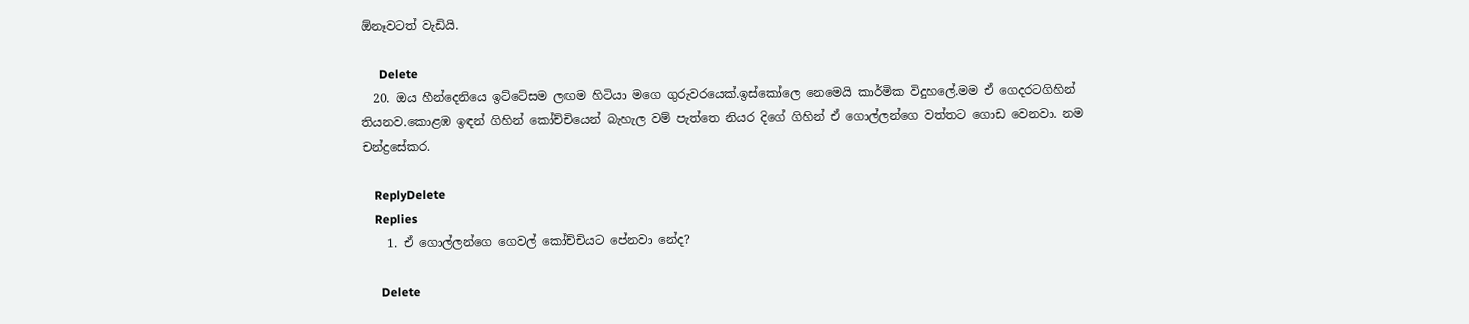ඕනෑවටත් වැඩියි.

      Delete
  20. ඔය හීන්දෙනියෙ ඉට්ටේසම ලඟම හිටියා මගෙ ගුරුවරයෙක්.ඉස්කෝලෙ නෙමෙයි කාර්මික විදුහලේ.මම ඒ ගෙදරටගිහින් තියනව.කොළඹ ඉඳන් ගිහින් කෝච්චියෙන් බැහැල වම් පැත්තෙ නියර දිගේ ගිහින් ඒ ගොල්ලන්ගෙ වත්තට ගොඩ වෙනවා. නම චන්ද්‍රසේකර.

    ReplyDelete
    Replies
    1. ඒ ගොල්ලන්ගෙ ගෙවල් කෝච්චියට පේනවා නේද?

      Delete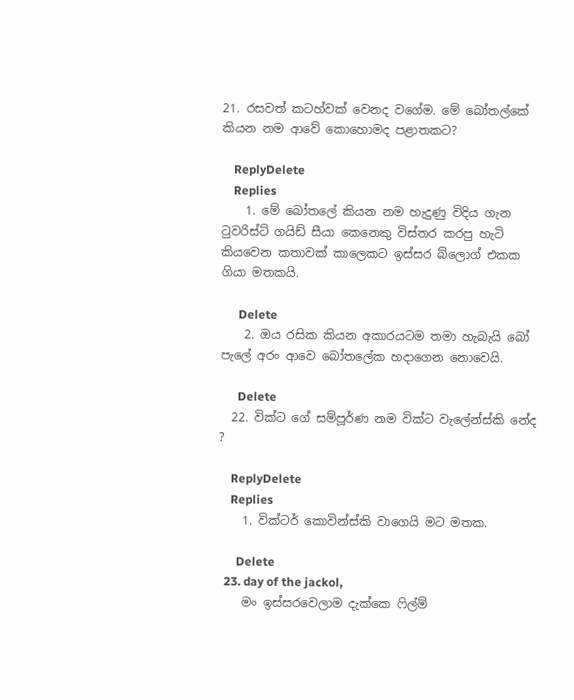21. රසවත් කටහ්වක් වෙනද වගේම. මේ බෝතල්කේ කියන නම ආවේ කොහොමද පළාතකට?

    ReplyDelete
    Replies
    1. මේ බෝතලේ කියන නම හැදුණු විදිය ගැන ටුවරිස්ට් ගයිඩ් සීයා කෙනෙකු විස්තර කරපු හැටි කියවෙන කතාවක් කාලෙකට ඉස්සර බ්ලොග් එකක ගියා මතකයි.

      Delete
    2. ඔය රසික කියන අකාරයටම තමා හැබැයි බෝ පැලේ අරං ආවෙ බෝතලේක හදාගෙන නොවෙයි.

      Delete
  22. වික්ට ගේ සම්පූර්ණ නම වික්ට වැලේන්ස්කි නේද ?

    ReplyDelete
    Replies
    1. වික්ටර් කොවින්ස්කි වාගෙයි මට මතක.

      Delete
  23. day of the jackol,
    මං ඉස්සරවෙලාම දැක්කෙ ෆිල්ම්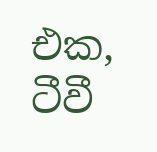එක, ටීවී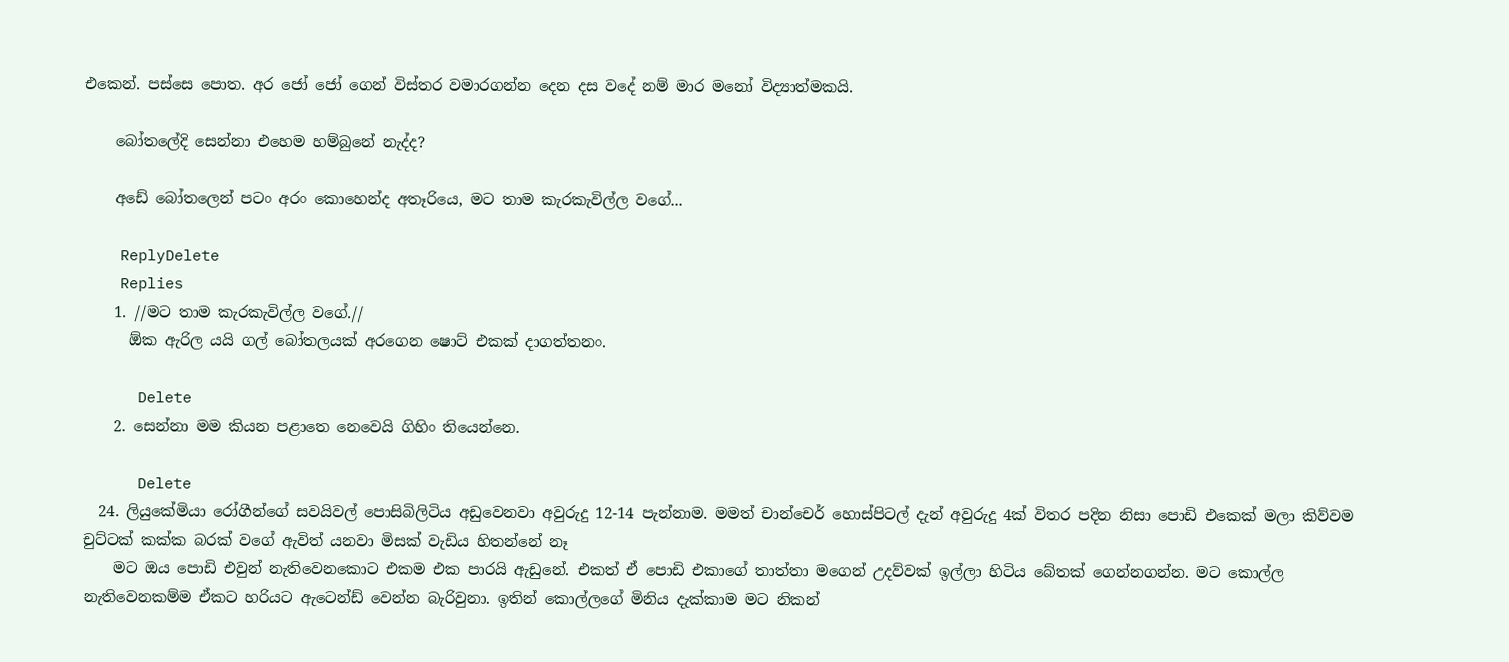එකෙන්. පස්සෙ පොත. අර ජෝ ජෝ ගෙන් විස්තර වමාරගන්න දෙන දස වදේ නම් මාර මනෝ විද්‍යාත්මකයි.

    බෝතලේදි සෙන්නා එහෙම හම්බුනේ නැද්ද?

    අඩේ බෝතලෙන් පටං අරං කොහෙන්ද අතෑරියෙ, මට තාම කැරකැවිල්ල වගේ...

    ReplyDelete
    Replies
    1. //මට තාම කැරකැවිල්ල වගේ.//
      ඕක ඇරිල යයි ගල් බෝතලයක් අරගෙන ෂොට් එකක් දාගත්තනං.

      Delete
    2. සෙන්නා මම කියන පළාතෙ නෙවෙයි ගිහිං තියෙන්නෙ.

      Delete
  24. ලියුකේමියා රෝගීන්ගේ සවයිවල් පොසිබිලිටිය අඩුවෙනවා අවුරුදු 12-14 පැන්නාම. මමත් චාන්චෙර් හොස්පිටල් දැන් අවුරුදු 4ක් විතර පදින නිසා පොඩි එකෙක් මලා කිව්වම චුට්ටක් කක්ක බරක් වගේ ඇවිත් යනවා මිසක් වැඩිය හිතන්නේ නෑ
    මට ඔය පොඩි එවුන් නැතිවෙනකොට එකම එක පාරයි ඇඩුනේ. එකත් ඒ පොඩි එකාගේ තාත්තා මගෙන් උදව්වක් ඉල්ලා හිටිය බේතක් ගෙන්නගන්න. මට කොල්ල නැතිවෙනකම්ම ඒකට හරියට ඇටෙන්ඩ් වෙන්න බැරිවුනා. ඉතින් කොල්ලගේ මිනිය දැක්කාම මට නිකන්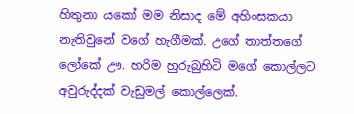හිතුනා යකෝ මම නිසාද මේ අහිංසකයා නැතිවුනේ වගේ හැගීමක්. උගේ තාත්තගේ ලෝකේ ඌ. හරිම හුරුබුහිටි මගේ කොල්ලට අවුරුද්දක් වැඩුමල් කොල්ලෙක්.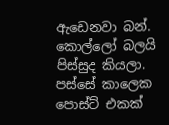ඇඩෙනවා බන්. කොල්ලෝ බලයි පිස්සුද කියලා. පස්සේ කාලෙක පොස්ට් එකක්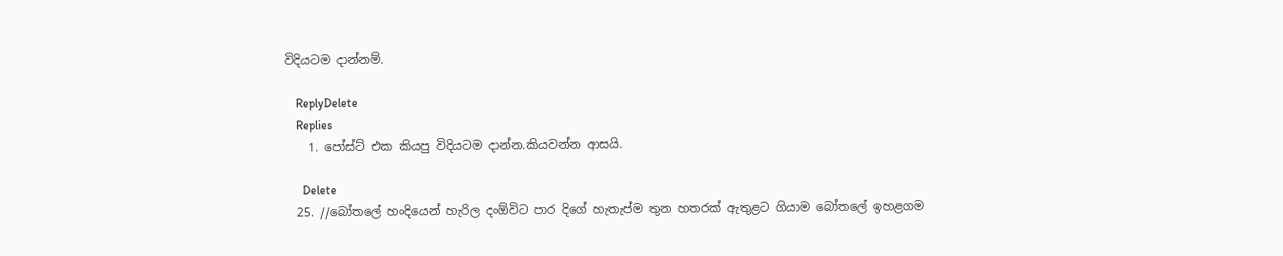විදියටම දාන්නම්.

    ReplyDelete
    Replies
    1. පෝස්ට් එක කියපු විදියටම දාන්න.කියවන්න ආසයි.

      Delete
  25. //බෝතලේ හංදියෙන් හැරිල දංඕවිට පාර දිගේ හැතැප්ම තුන හතරක් ඇතුළට ගියාම බෝතලේ ඉහළගම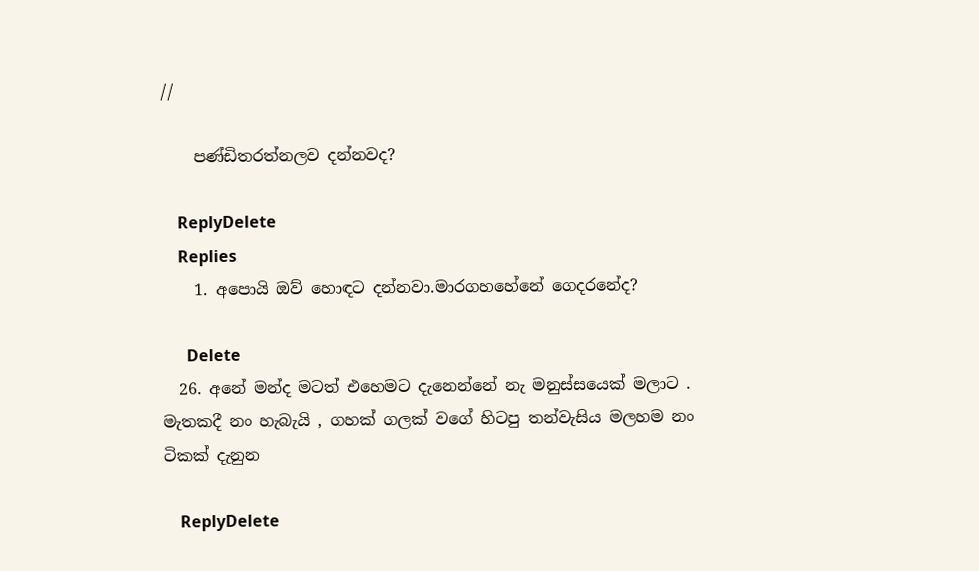//

    පණ්ඩිතරත්නලව දන්නවද?

    ReplyDelete
    Replies
    1. අපොයි ඔව් හොඳට දන්නවා.මාරගහහේනේ ගෙදරනේද?

      Delete
  26. අනේ මන්ද මටත් එහෙමට දැනෙන්නේ නැ මනුස්සයෙක් මලාට . මැතකදී නං හැබැයි , ගහක් ගලක් වගේ හිටපු තන්වැසිය මලහම නං ටිකක් දැනුන

    ReplyDelete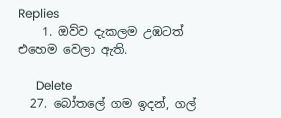Replies
    1. ඔව්ව දැකලම උඹටත් එහෙම වෙලා ඇති.

      Delete
  27. බෝතලේ ගම ඉදන්, ගල්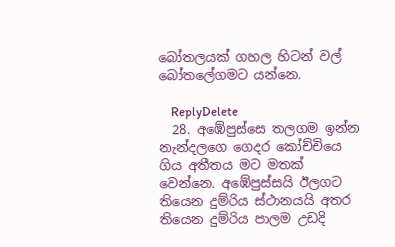බෝතලයක් ගහල හිටන් වල් බෝතලේගමට යන්නෙ.

    ReplyDelete
  28. අඹේපුස්සෙ තලගම ඉන්න නැන්දලගෙ ගෙදර කෝච්චියෙ ගිය අතීතය මට මතක් වෙන්නෙ. අඹේපුස්සයි ඊලගට තියෙන දුම්රිය ස්ථානයයි අතර තියෙන දුම්රිය පාලම උඩදි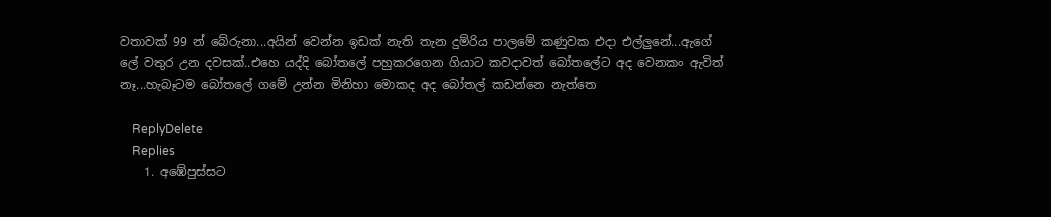වතාවක් 99 න් බේරුනා...අයින් වෙන්න ඉඩක් නැති තැන දුම්රිය පාලමේ කණුවක එදා එල්ලුනේ...ඇගේ ලේ වතුර උන දවසක්..එහෙ යද්දි බෝතලේ පහුකරගෙන ගියාට කවදාවත් බෝතලේට අද වෙනකං ඇවිත් නෑ...හැබෑටම බෝතලේ ගමේ උන්න මිනිහා මොකද අද බෝතල් කඩන්නෙ නැත්තෙ

    ReplyDelete
    Replies
    1. අඹේපුස්සට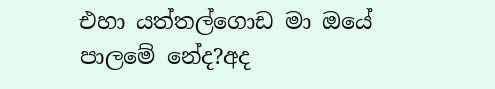එහා යත්තල්ගොඩ මා ඔයේ පාලමේ නේද?අද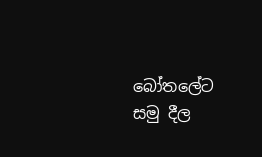බෝතලේට සමු දීල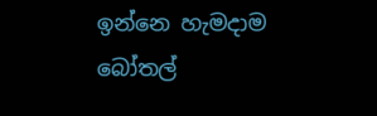ඉන්නෙ හැමදාම බෝතල්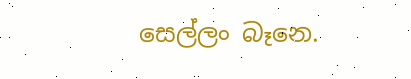සෙල්ලං බෑනෙ.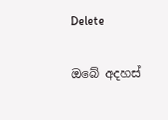Delete

ඔබේ අදහස්